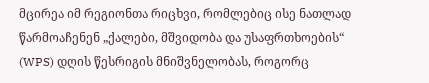მცირეა იმ რეგიონთა რიცხვი, რომლებიც ისე ნათლად წარმოაჩენენ „ქალები, მშვიდობა და უსაფრთხოების“ (WPS) დღის წესრიგის მნიშვნელობას, როგორც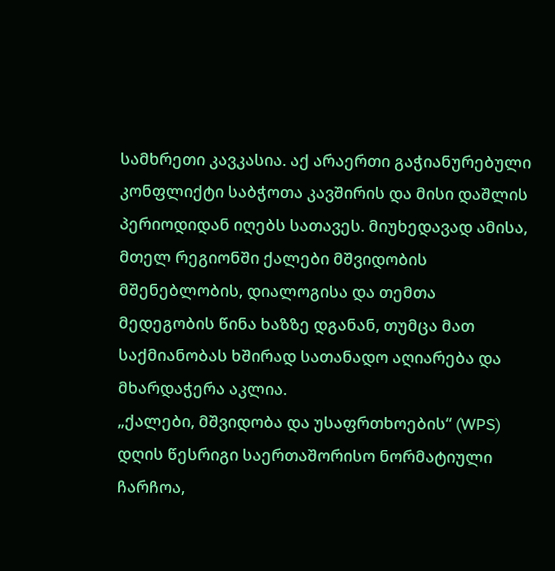სამხრეთი კავკასია. აქ არაერთი გაჭიანურებული კონფლიქტი საბჭოთა კავშირის და მისი დაშლის პერიოდიდან იღებს სათავეს. მიუხედავად ამისა, მთელ რეგიონში ქალები მშვიდობის მშენებლობის, დიალოგისა და თემთა მედეგობის წინა ხაზზე დგანან, თუმცა მათ საქმიანობას ხშირად სათანადო აღიარება და მხარდაჭერა აკლია.
„ქალები, მშვიდობა და უსაფრთხოების“ (WPS) დღის წესრიგი საერთაშორისო ნორმატიული ჩარჩოა,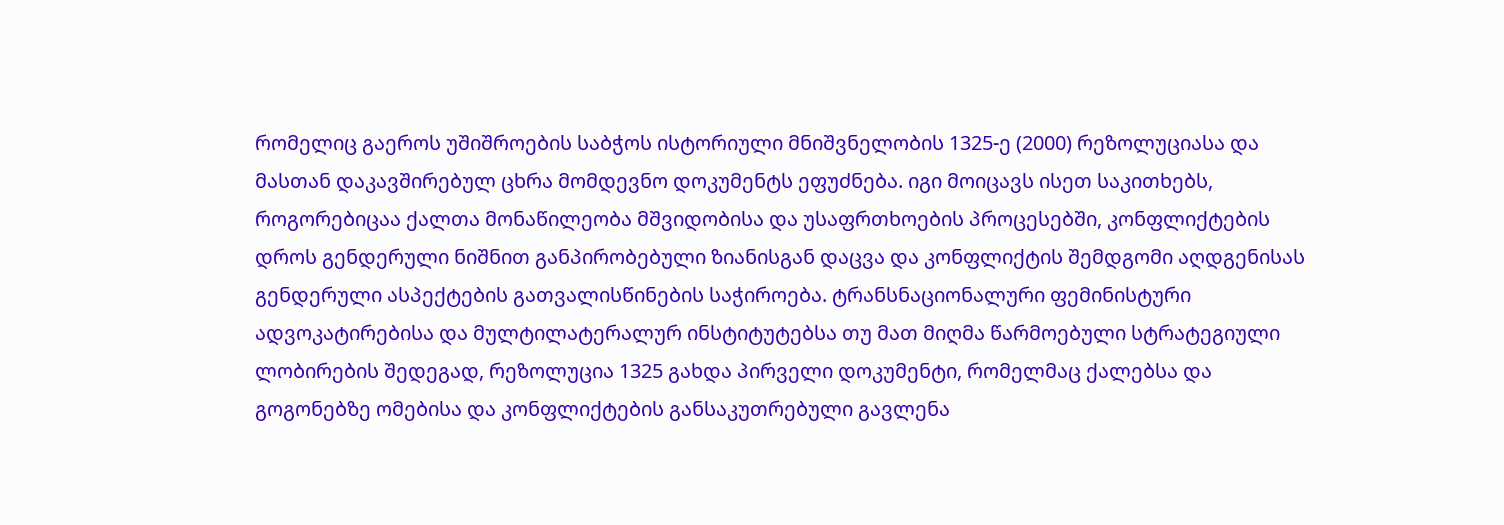რომელიც გაეროს უშიშროების საბჭოს ისტორიული მნიშვნელობის 1325-ე (2000) რეზოლუციასა და მასთან დაკავშირებულ ცხრა მომდევნო დოკუმენტს ეფუძნება. იგი მოიცავს ისეთ საკითხებს, როგორებიცაა ქალთა მონაწილეობა მშვიდობისა და უსაფრთხოების პროცესებში, კონფლიქტების დროს გენდერული ნიშნით განპირობებული ზიანისგან დაცვა და კონფლიქტის შემდგომი აღდგენისას გენდერული ასპექტების გათვალისწინების საჭიროება. ტრანსნაციონალური ფემინისტური ადვოკატირებისა და მულტილატერალურ ინსტიტუტებსა თუ მათ მიღმა წარმოებული სტრატეგიული ლობირების შედეგად, რეზოლუცია 1325 გახდა პირველი დოკუმენტი, რომელმაც ქალებსა და გოგონებზე ომებისა და კონფლიქტების განსაკუთრებული გავლენა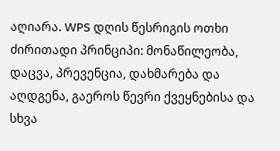აღიარა. WPS დღის წესრიგის ოთხი ძირითადი პრინციპი: მონაწილეობა, დაცვა, პრევენცია, დახმარება და აღდგენა, გაეროს წევრი ქვეყნებისა და სხვა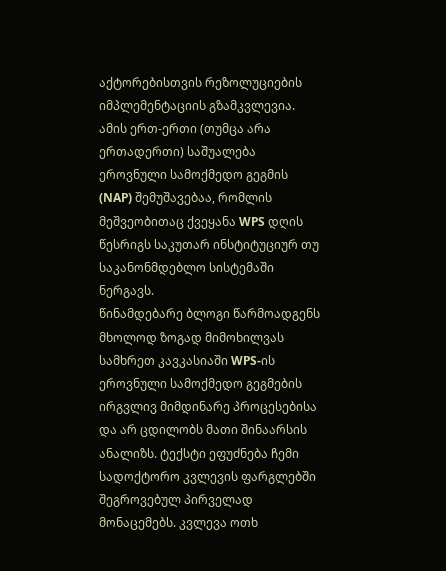აქტორებისთვის რეზოლუციების იმპლემენტაციის გზამკვლევია. ამის ერთ-ერთი (თუმცა არა ერთადერთი) საშუალება ეროვნული სამოქმედო გეგმის (NAP) შემუშავებაა, რომლის მეშვეობითაც ქვეყანა WPS დღის წესრიგს საკუთარ ინსტიტუციურ თუ საკანონმდებლო სისტემაში ნერგავს.
წინამდებარე ბლოგი წარმოადგენს მხოლოდ ზოგად მიმოხილვას სამხრეთ კავკასიაში WPS-ის ეროვნული სამოქმედო გეგმების ირგვლივ მიმდინარე პროცესებისა და არ ცდილობს მათი შინაარსის ანალიზს. ტექსტი ეფუძნება ჩემი სადოქტორო კვლევის ფარგლებში შეგროვებულ პირველად მონაცემებს. კვლევა ოთხ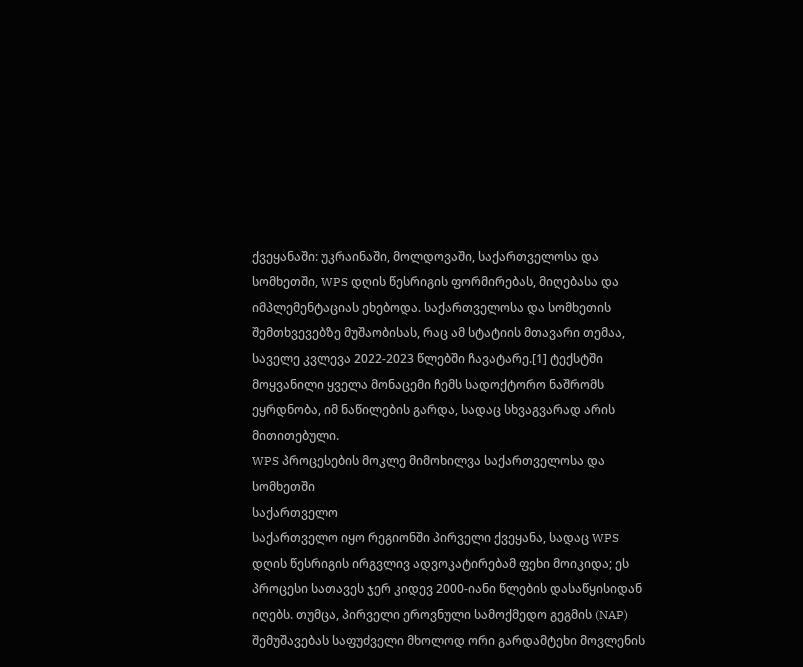ქვეყანაში: უკრაინაში, მოლდოვაში, საქართველოსა და სომხეთში, WPS დღის წესრიგის ფორმირებას, მიღებასა და იმპლემენტაციას ეხებოდა. საქართველოსა და სომხეთის შემთხვევებზე მუშაობისას, რაც ამ სტატიის მთავარი თემაა, საველე კვლევა 2022-2023 წლებში ჩავატარე.[1] ტექსტში მოყვანილი ყველა მონაცემი ჩემს სადოქტორო ნაშრომს ეყრდნობა, იმ ნაწილების გარდა, სადაც სხვაგვარად არის მითითებული.
WPS პროცესების მოკლე მიმოხილვა საქართველოსა და სომხეთში
საქართველო
საქართველო იყო რეგიონში პირველი ქვეყანა, სადაც WPS დღის წესრიგის ირგვლივ ადვოკატირებამ ფეხი მოიკიდა; ეს პროცესი სათავეს ჯერ კიდევ 2000-იანი წლების დასაწყისიდან იღებს. თუმცა, პირველი ეროვნული სამოქმედო გეგმის (NAP) შემუშავებას საფუძველი მხოლოდ ორი გარდამტეხი მოვლენის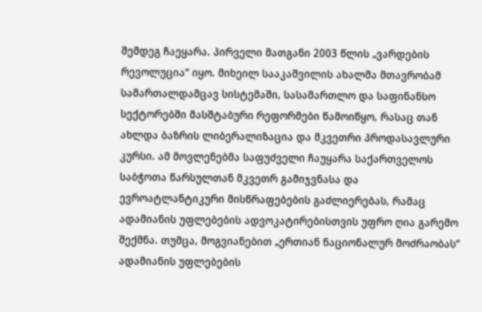შემდეგ ჩაეყარა. პირველი მათგანი 2003 წლის „ვარდების რევოლუცია“ იყო. მიხეილ სააკაშვილის ახალმა მთავრობამ სამართალდამცავ სისტემაში, სასამართლო და საფინანსო სექტორებში მასშტაბური რეფორმები წამოიწყო, რასაც თან ახლდა ბაზრის ლიბერალიზაცია და მკვეთრი პროდასავლური კურსი. ამ მოვლენებმა საფუძველი ჩაუყარა საქართველოს საბჭოთა წარსულთან მკვეთრ გამიჯვნასა და ევროატლანტიკური მისწრაფებების გაძლიერებას, რამაც ადამიანის უფლებების ადვოკატირებისთვის უფრო ღია გარემო შექმნა. თუმცა, მოგვიანებით „ერთიან ნაციონალურ მოძრაობას“ ადამიანის უფლებების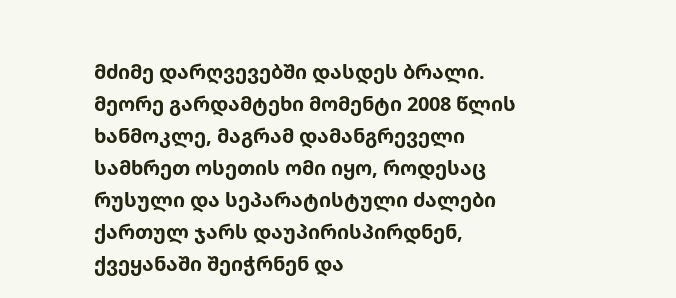მძიმე დარღვევებში დასდეს ბრალი. მეორე გარდამტეხი მომენტი 2008 წლის ხანმოკლე, მაგრამ დამანგრეველი სამხრეთ ოსეთის ომი იყო, როდესაც რუსული და სეპარატისტული ძალები ქართულ ჯარს დაუპირისპირდნენ, ქვეყანაში შეიჭრნენ და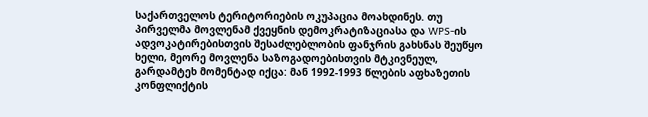საქართველოს ტერიტორიების ოკუპაცია მოახდინეს. თუ პირველმა მოვლენამ ქვეყნის დემოკრატიზაციასა და WPS-ის ადვოკატირებისთვის შესაძლებლობის ფანჯრის გახსნას შეუწყო ხელი, მეორე მოვლენა საზოგადოებისთვის მტკივნეულ, გარდამტეხ მომენტად იქცა: მან 1992-1993 წლების აფხაზეთის კონფლიქტის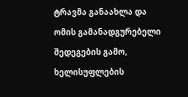ტრავმა განაახლა და ომის გამანადგურებელი შედეგების გამო, ხელისუფლების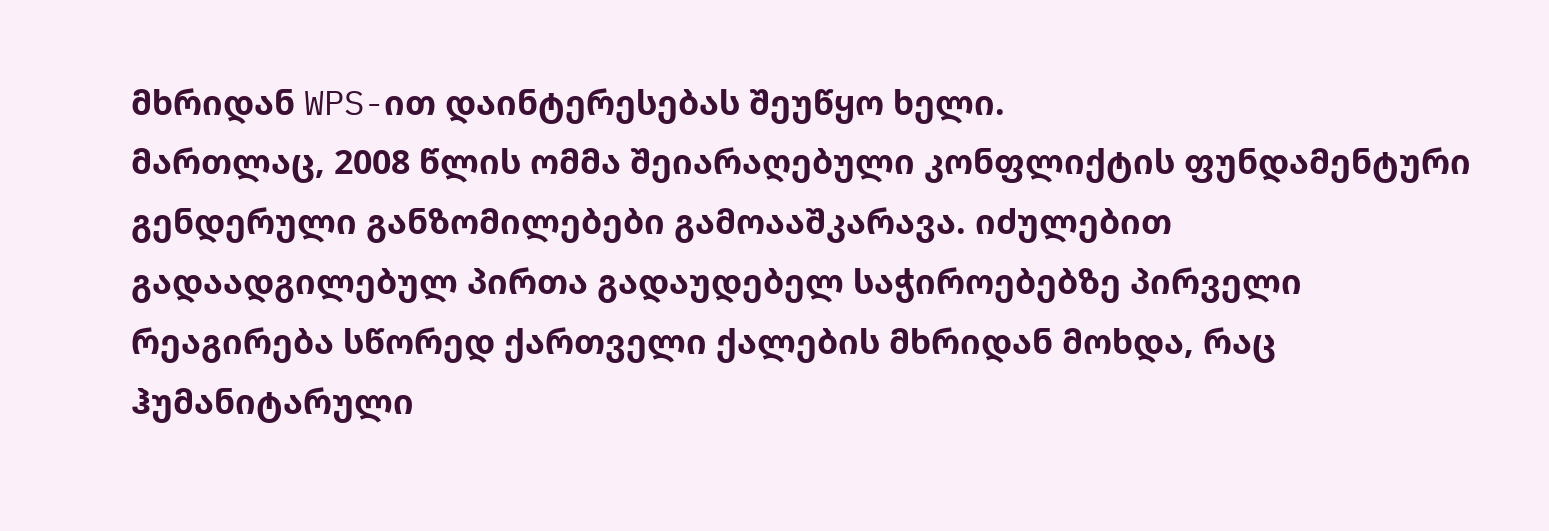მხრიდან WPS-ით დაინტერესებას შეუწყო ხელი.
მართლაც, 2008 წლის ომმა შეიარაღებული კონფლიქტის ფუნდამენტური გენდერული განზომილებები გამოააშკარავა. იძულებით გადაადგილებულ პირთა გადაუდებელ საჭიროებებზე პირველი რეაგირება სწორედ ქართველი ქალების მხრიდან მოხდა, რაც ჰუმანიტარული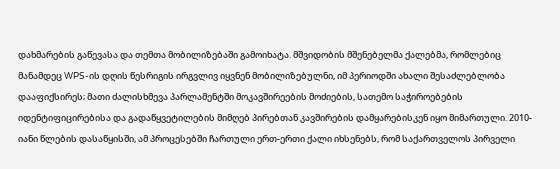დახმარების გაწევასა და თემთა მობილიზებაში გამოიხატა. მშვიდობის მშენებელმა ქალებმა, რომლებიც მანამდეც WPS-ის დღის წესრიგის ირგვლივ იყვნენ მობილიზებულნი, იმ პერიოდში ახალი შესაძლებლობა დააფიქსირეს; მათი ძალისხმევა პარლამენტში მოკავშირეების მოძიების, სათემო საჭიროებების იდენტიფიცირებისა და გადაწყვეტილების მიმღებ პირებთან კავშირების დამყარებისკენ იყო მიმართული. 2010-იანი წლების დასაწყისში, ამ პროცესებში ჩართული ერთ-ერთი ქალი იხსენებს, რომ საქართველოს პირველი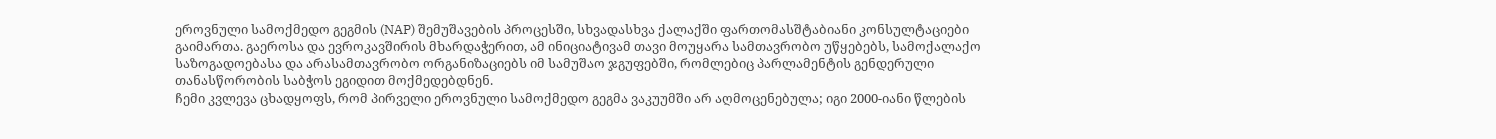ეროვნული სამოქმედო გეგმის (NAP) შემუშავების პროცესში, სხვადასხვა ქალაქში ფართომასშტაბიანი კონსულტაციები გაიმართა. გაეროსა და ევროკავშირის მხარდაჭერით, ამ ინიციატივამ თავი მოუყარა სამთავრობო უწყებებს, სამოქალაქო საზოგადოებასა და არასამთავრობო ორგანიზაციებს იმ სამუშაო ჯგუფებში, რომლებიც პარლამენტის გენდერული თანასწორობის საბჭოს ეგიდით მოქმედებდნენ.
ჩემი კვლევა ცხადყოფს, რომ პირველი ეროვნული სამოქმედო გეგმა ვაკუუმში არ აღმოცენებულა; იგი 2000-იანი წლების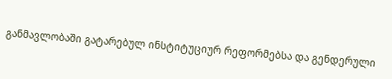განმავლობაში გატარებულ ინსტიტუციურ რეფორმებსა და გენდერული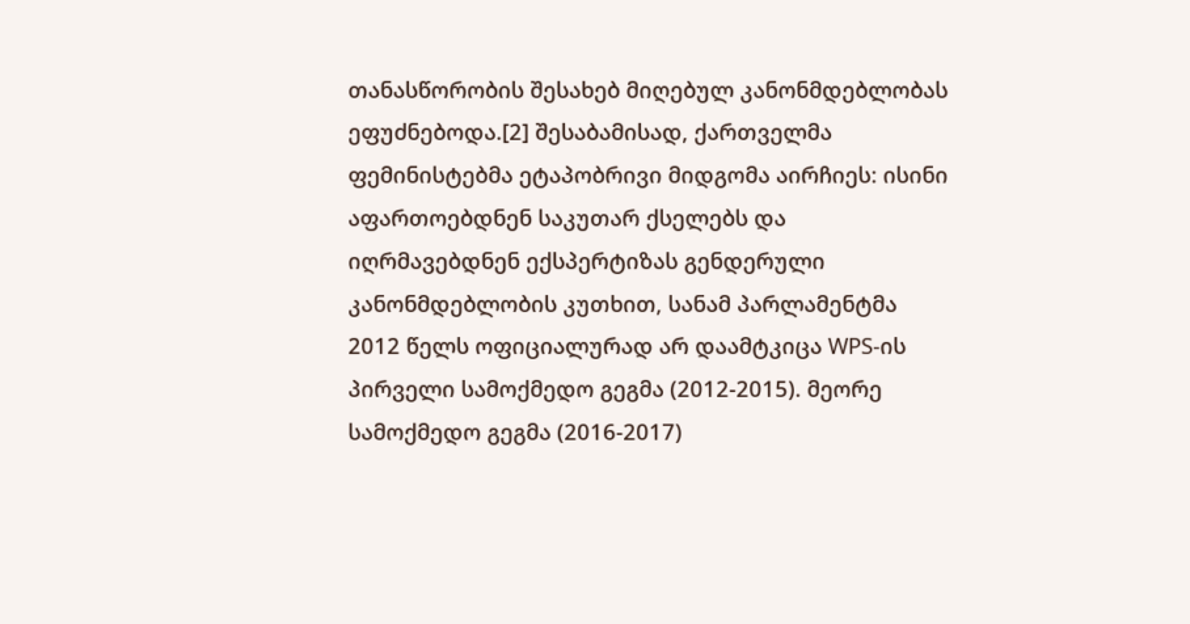თანასწორობის შესახებ მიღებულ კანონმდებლობას ეფუძნებოდა.[2] შესაბამისად, ქართველმა ფემინისტებმა ეტაპობრივი მიდგომა აირჩიეს: ისინი აფართოებდნენ საკუთარ ქსელებს და იღრმავებდნენ ექსპერტიზას გენდერული კანონმდებლობის კუთხით, სანამ პარლამენტმა 2012 წელს ოფიციალურად არ დაამტკიცა WPS-ის პირველი სამოქმედო გეგმა (2012-2015). მეორე სამოქმედო გეგმა (2016-2017)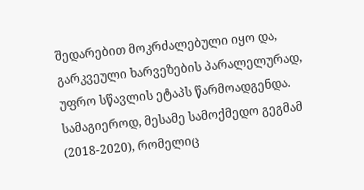შედარებით მოკრძალებული იყო და, გარკვეული ხარვეზების პარალელურად, უფრო სწავლის ეტაპს წარმოადგენდა. სამაგიეროდ, მესამე სამოქმედო გეგმამ (2018-2020), რომელიც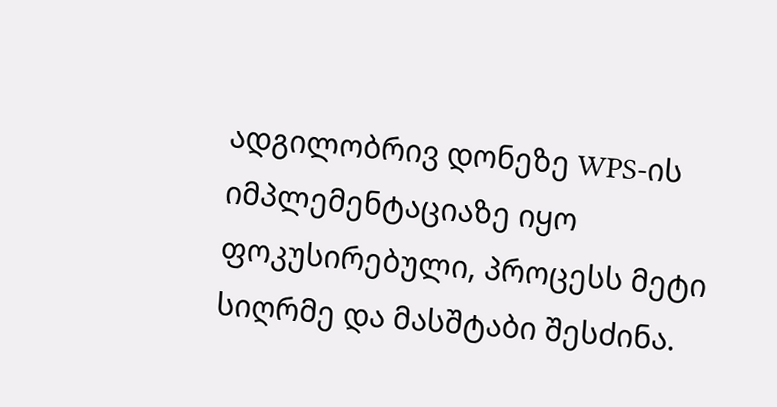ადგილობრივ დონეზე WPS-ის იმპლემენტაციაზე იყო ფოკუსირებული, პროცესს მეტი სიღრმე და მასშტაბი შესძინა.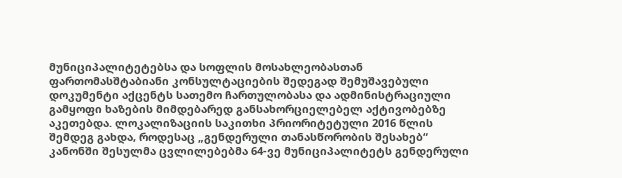მუნიციპალიტეტებსა და სოფლის მოსახლეობასთან ფართომასშტაბიანი კონსულტაციების შედეგად შემუშავებული დოკუმენტი აქცენტს სათემო ჩართულობასა და ადმინისტრაციული გამყოფი ხაზების მიმდებარედ განსახორციელებელ აქტივობებზე აკეთებდა. ლოკალიზაციის საკითხი პრიორიტეტული 2016 წლის შემდეგ გახდა, როდესაც „გენდერული თანასწორობის შესახებ“ კანონში შესულმა ცვლილებებმა 64-ვე მუნიციპალიტეტს გენდერული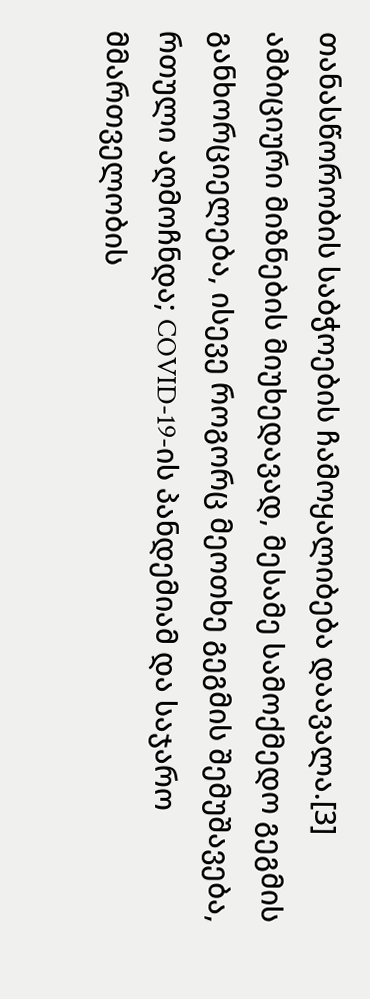თანასწორობის საბჭოების ჩამოყალიბება დაავალა.[3] ამბიციური მიზნების მიუხედავად, მესამე სამოქმედო გეგმის განხორციელება, ისევე როგორც მეოთხე გეგმის შემუშავება, რთული აღმოჩნდა; COVID-19-ის პანდემიამ და საჯარო მმართველობის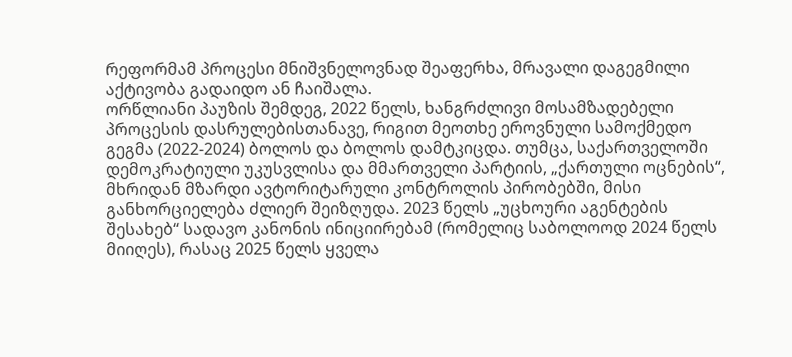რეფორმამ პროცესი მნიშვნელოვნად შეაფერხა, მრავალი დაგეგმილი აქტივობა გადაიდო ან ჩაიშალა.
ორწლიანი პაუზის შემდეგ, 2022 წელს, ხანგრძლივი მოსამზადებელი პროცესის დასრულებისთანავე, რიგით მეოთხე ეროვნული სამოქმედო გეგმა (2022-2024) ბოლოს და ბოლოს დამტკიცდა. თუმცა, საქართველოში დემოკრატიული უკუსვლისა და მმართველი პარტიის, „ქართული ოცნების“, მხრიდან მზარდი ავტორიტარული კონტროლის პირობებში, მისი განხორციელება ძლიერ შეიზღუდა. 2023 წელს „უცხოური აგენტების შესახებ“ სადავო კანონის ინიციირებამ (რომელიც საბოლოოდ 2024 წელს მიიღეს), რასაც 2025 წელს ყველა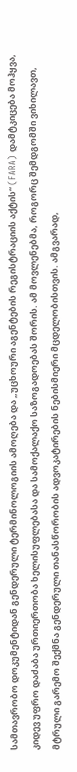სამთავრობო დოკუმენტიდან გენდერული ტერმინოლოგიის ამოღება და „უცხოური აგენტების რეგისტრაციის აქტის“ (FARA) დამტკიცება მოჰყვა, კიდევ უფრო დაძაბა ურთიერთობა ხელისუფლებასა და სამოქალაქო საზოგადოებას შორის. ამ მოვლენებმა, როგორც შემდგომში ვიხილავთ, მტრული გარემო შექმნა გენდერული თანასწორობის ადვოკატირების ნებისმიერი მცდელობისთვის. ამგვარად,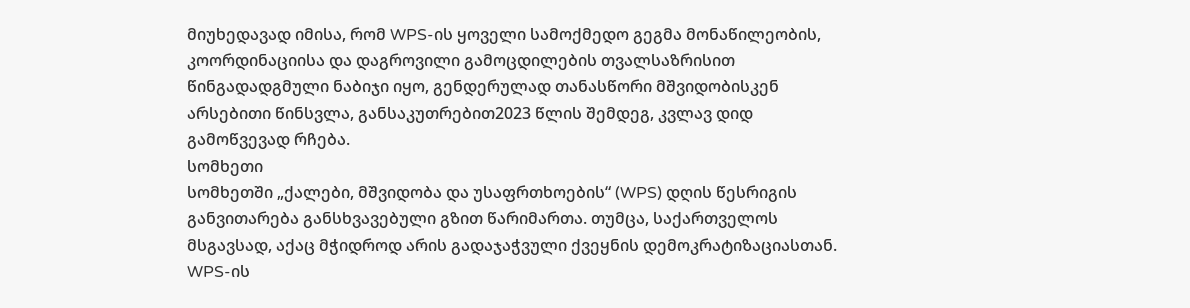მიუხედავად იმისა, რომ WPS-ის ყოველი სამოქმედო გეგმა მონაწილეობის, კოორდინაციისა და დაგროვილი გამოცდილების თვალსაზრისით წინგადადგმული ნაბიჯი იყო, გენდერულად თანასწორი მშვიდობისკენ არსებითი წინსვლა, განსაკუთრებით2023 წლის შემდეგ, კვლავ დიდ გამოწვევად რჩება.
სომხეთი
სომხეთში „ქალები, მშვიდობა და უსაფრთხოების“ (WPS) დღის წესრიგის განვითარება განსხვავებული გზით წარიმართა. თუმცა, საქართველოს მსგავსად, აქაც მჭიდროდ არის გადაჯაჭვული ქვეყნის დემოკრატიზაციასთან. WPS-ის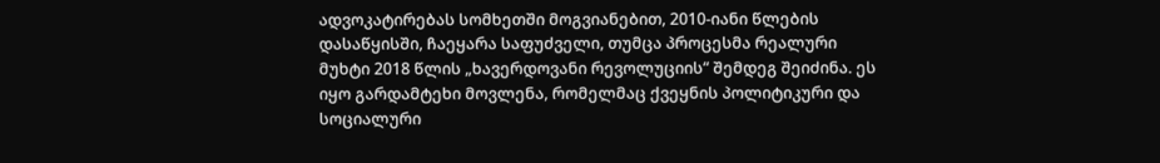ადვოკატირებას სომხეთში მოგვიანებით, 2010-იანი წლების დასაწყისში, ჩაეყარა საფუძველი, თუმცა პროცესმა რეალური მუხტი 2018 წლის „ხავერდოვანი რევოლუციის“ შემდეგ შეიძინა. ეს იყო გარდამტეხი მოვლენა, რომელმაც ქვეყნის პოლიტიკური და სოციალური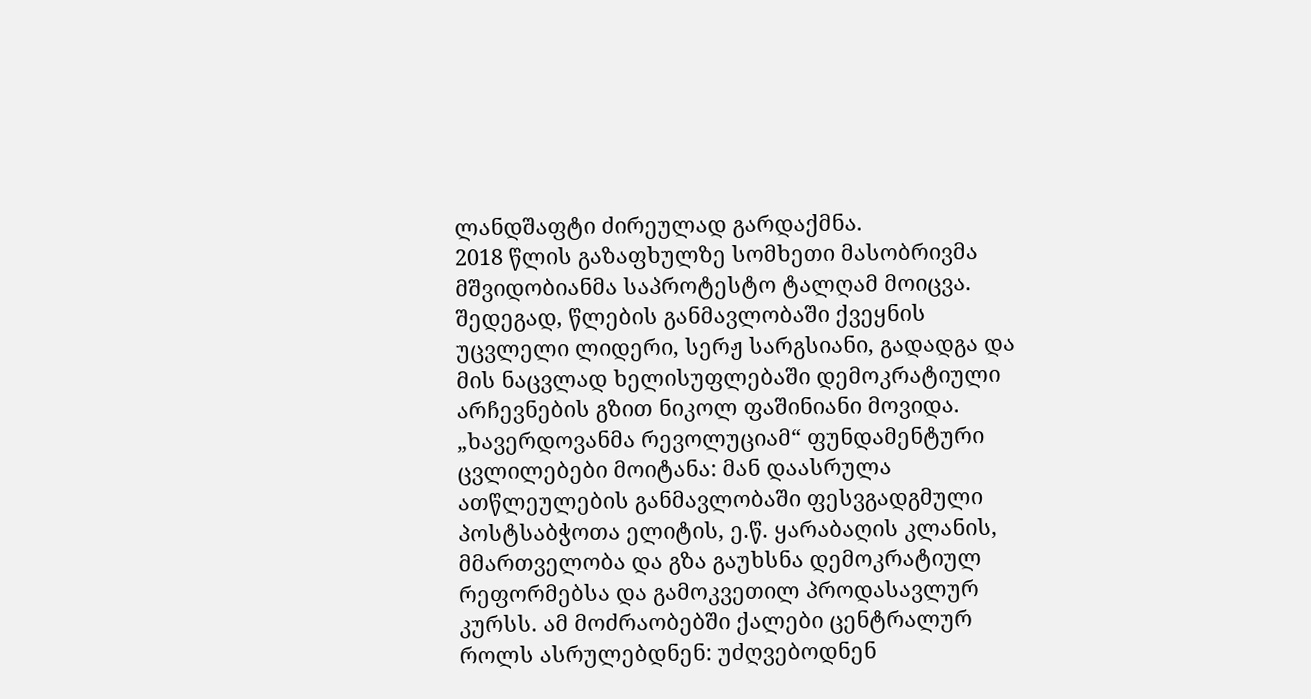ლანდშაფტი ძირეულად გარდაქმნა.
2018 წლის გაზაფხულზე სომხეთი მასობრივმა მშვიდობიანმა საპროტესტო ტალღამ მოიცვა. შედეგად, წლების განმავლობაში ქვეყნის უცვლელი ლიდერი, სერჟ სარგსიანი, გადადგა და მის ნაცვლად ხელისუფლებაში დემოკრატიული არჩევნების გზით ნიკოლ ფაშინიანი მოვიდა. „ხავერდოვანმა რევოლუციამ“ ფუნდამენტური ცვლილებები მოიტანა: მან დაასრულა ათწლეულების განმავლობაში ფესვგადგმული პოსტსაბჭოთა ელიტის, ე.წ. ყარაბაღის კლანის, მმართველობა და გზა გაუხსნა დემოკრატიულ რეფორმებსა და გამოკვეთილ პროდასავლურ კურსს. ამ მოძრაობებში ქალები ცენტრალურ როლს ასრულებდნენ: უძღვებოდნენ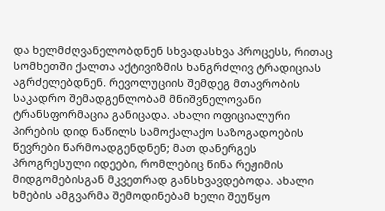და ხელმძღვანელობდნენ სხვადასხვა პროცესს, რითაც სომხეთში ქალთა აქტივიზმის ხანგრძლივ ტრადიციას აგრძელებდნენ. რევოლუციის შემდეგ მთავრობის საკადრო შემადგენლობამ მნიშვნელოვანი ტრანსფორმაცია განიცადა. ახალი ოფიციალური პირების დიდ ნაწილს სამოქალაქო საზოგადოების წევრები წარმოადგენდნენ; მათ დანერგეს პროგრესული იდეები, რომლებიც წინა რეჟიმის მიდგომებისგან მკვეთრად განსხვავდებოდა. ახალი ხმების ამგვარმა შემოდინებამ ხელი შეუწყო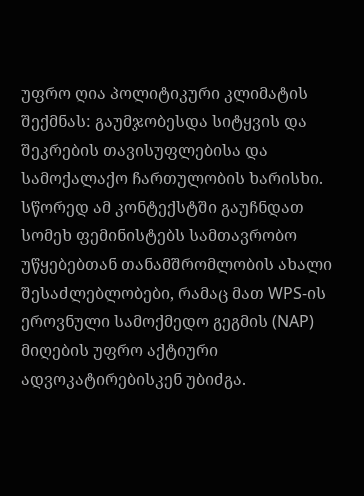უფრო ღია პოლიტიკური კლიმატის შექმნას: გაუმჯობესდა სიტყვის და შეკრების თავისუფლებისა და სამოქალაქო ჩართულობის ხარისხი. სწორედ ამ კონტექსტში გაუჩნდათ სომეხ ფემინისტებს სამთავრობო უწყებებთან თანამშრომლობის ახალი შესაძლებლობები, რამაც მათ WPS-ის ეროვნული სამოქმედო გეგმის (NAP) მიღების უფრო აქტიური ადვოკატირებისკენ უბიძგა.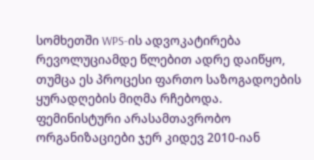სომხეთში WPS-ის ადვოკატირება რევოლუციამდე წლებით ადრე დაიწყო, თუმცა ეს პროცესი ფართო საზოგადოების ყურადღების მიღმა რჩებოდა. ფემინისტური არასამთავრობო ორგანიზაციები ჯერ კიდევ 2010-იან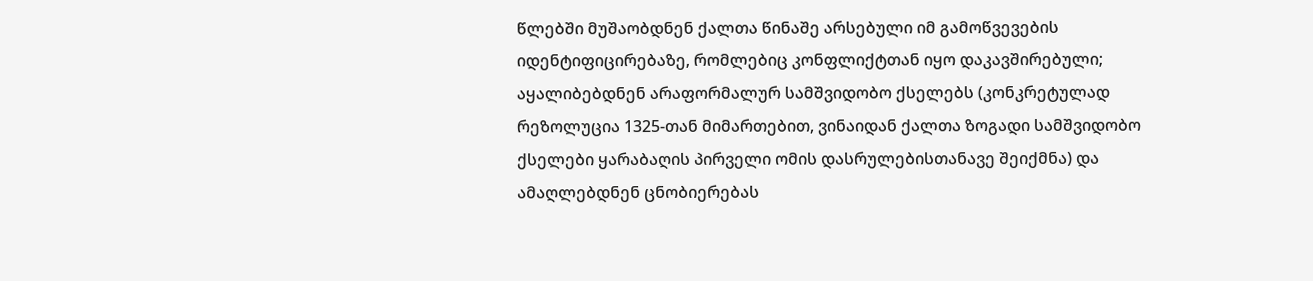წლებში მუშაობდნენ ქალთა წინაშე არსებული იმ გამოწვევების იდენტიფიცირებაზე, რომლებიც კონფლიქტთან იყო დაკავშირებული; აყალიბებდნენ არაფორმალურ სამშვიდობო ქსელებს (კონკრეტულად რეზოლუცია 1325-თან მიმართებით, ვინაიდან ქალთა ზოგადი სამშვიდობო ქსელები ყარაბაღის პირველი ომის დასრულებისთანავე შეიქმნა) და ამაღლებდნენ ცნობიერებას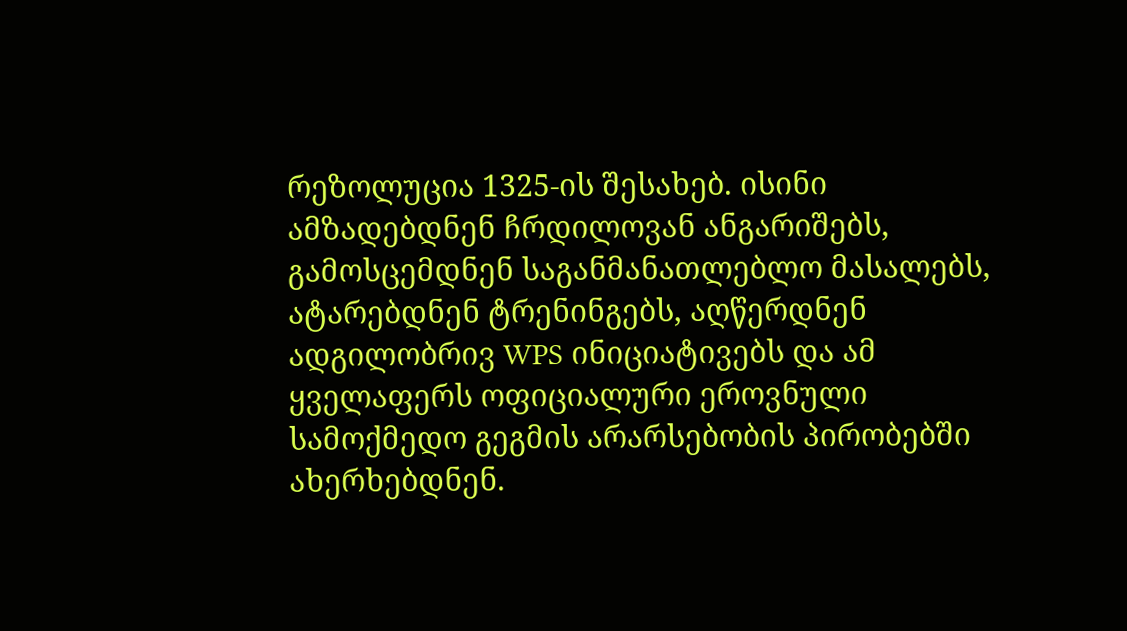რეზოლუცია 1325-ის შესახებ. ისინი ამზადებდნენ ჩრდილოვან ანგარიშებს, გამოსცემდნენ საგანმანათლებლო მასალებს, ატარებდნენ ტრენინგებს, აღწერდნენ ადგილობრივ WPS ინიციატივებს და ამ ყველაფერს ოფიციალური ეროვნული სამოქმედო გეგმის არარსებობის პირობებში ახერხებდნენ.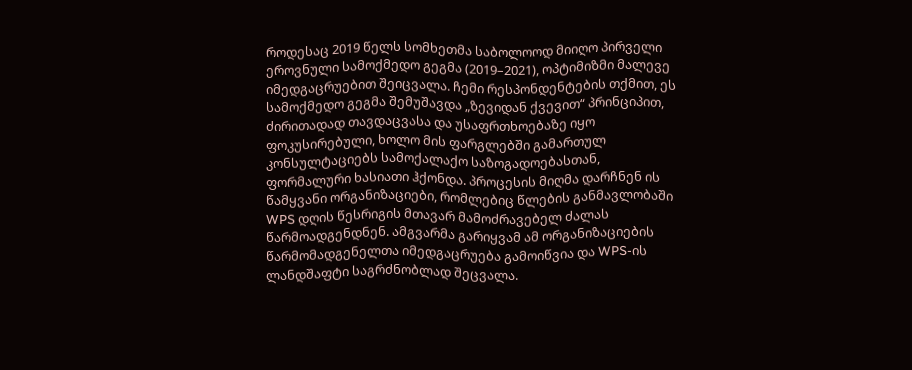როდესაც 2019 წელს სომხეთმა საბოლოოდ მიიღო პირველი ეროვნული სამოქმედო გეგმა (2019–2021), ოპტიმიზმი მალევე იმედგაცრუებით შეიცვალა. ჩემი რესპონდენტების თქმით, ეს სამოქმედო გეგმა შემუშავდა „ზევიდან ქვევით“ პრინციპით, ძირითადად თავდაცვასა და უსაფრთხოებაზე იყო ფოკუსირებული, ხოლო მის ფარგლებში გამართულ კონსულტაციებს სამოქალაქო საზოგადოებასთან, ფორმალური ხასიათი ჰქონდა. პროცესის მიღმა დარჩნენ ის წამყვანი ორგანიზაციები, რომლებიც წლების განმავლობაში WPS დღის წესრიგის მთავარ მამოძრავებელ ძალას წარმოადგენდნენ. ამგვარმა გარიყვამ ამ ორგანიზაციების წარმომადგენელთა იმედგაცრუება გამოიწვია და WPS-ის ლანდშაფტი საგრძნობლად შეცვალა.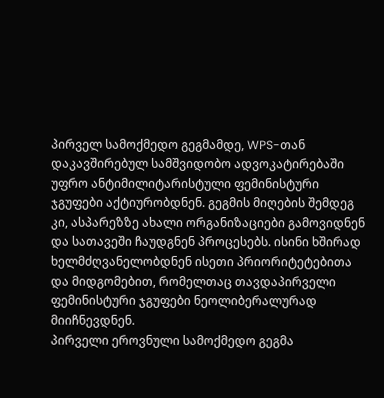პირველ სამოქმედო გეგმამდე, WPS-თან დაკავშირებულ სამშვიდობო ადვოკატირებაში უფრო ანტიმილიტარისტული ფემინისტური ჯგუფები აქტიურობდნენ. გეგმის მიღების შემდეგ კი, ასპარეზზე ახალი ორგანიზაციები გამოვიდნენ და სათავეში ჩაუდგნენ პროცესებს. ისინი ხშირად ხელმძღვანელობდნენ ისეთი პრიორიტეტებითა და მიდგომებით, რომელთაც თავდაპირველი ფემინისტური ჯგუფები ნეოლიბერალურად მიიჩნევდნენ.
პირველი ეროვნული სამოქმედო გეგმა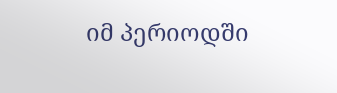იმ პერიოდში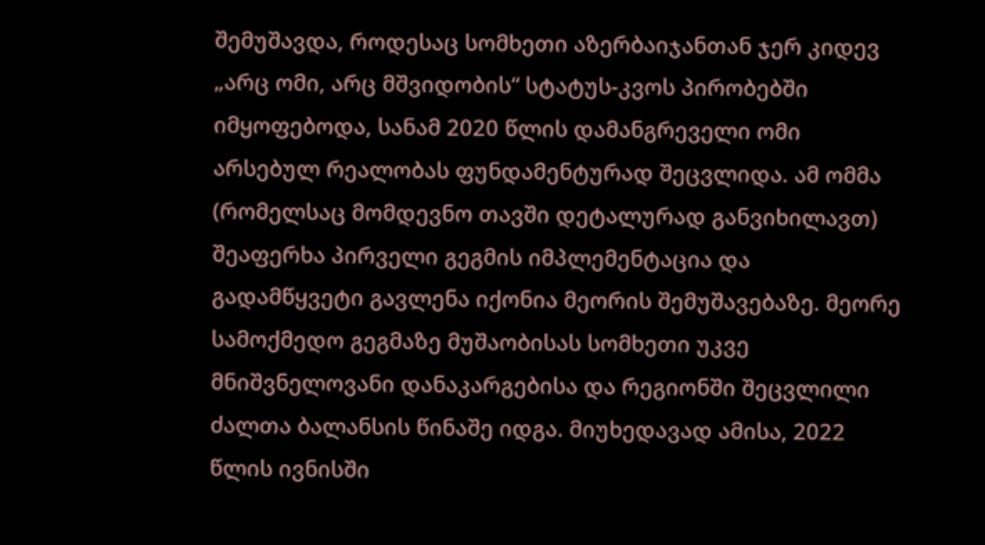შემუშავდა, როდესაც სომხეთი აზერბაიჯანთან ჯერ კიდევ „არც ომი, არც მშვიდობის“ სტატუს-კვოს პირობებში იმყოფებოდა, სანამ 2020 წლის დამანგრეველი ომი არსებულ რეალობას ფუნდამენტურად შეცვლიდა. ამ ომმა (რომელსაც მომდევნო თავში დეტალურად განვიხილავთ) შეაფერხა პირველი გეგმის იმპლემენტაცია და გადამწყვეტი გავლენა იქონია მეორის შემუშავებაზე. მეორე სამოქმედო გეგმაზე მუშაობისას სომხეთი უკვე მნიშვნელოვანი დანაკარგებისა და რეგიონში შეცვლილი ძალთა ბალანსის წინაშე იდგა. მიუხედავად ამისა, 2022 წლის ივნისში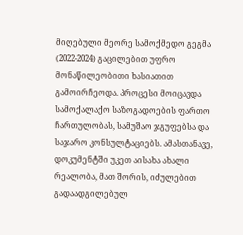მიღებული მეორე სამოქმედო გეგმა (2022-2024) გაცილებით უფრო მონაწილეობითი ხასიათით გამოირჩეოდა. პროცესი მოიცავდა სამოქალაქო საზოგადოების ფართო ჩართულობას, სამუშაო ჯგუფებსა და საჯარო კონსულტაციებს. ამასთანავე, დოკუმენტში უკეთ აისახა ახალი რეალობა, მათ შორის, იძულებით გადაადგილებულ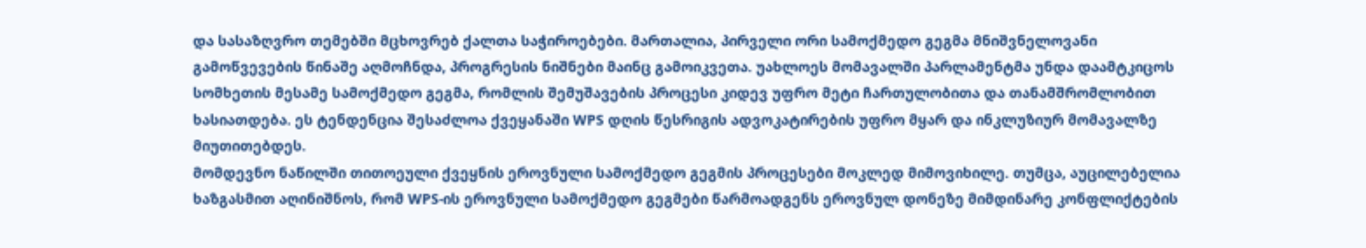და სასაზღვრო თემებში მცხოვრებ ქალთა საჭიროებები. მართალია, პირველი ორი სამოქმედო გეგმა მნიშვნელოვანი გამოწვევების წინაშე აღმოჩნდა, პროგრესის ნიშნები მაინც გამოიკვეთა. უახლოეს მომავალში პარლამენტმა უნდა დაამტკიცოს სომხეთის მესამე სამოქმედო გეგმა, რომლის შემუშავების პროცესი კიდევ უფრო მეტი ჩართულობითა და თანამშრომლობით ხასიათდება. ეს ტენდენცია შესაძლოა ქვეყანაში WPS დღის წესრიგის ადვოკატირების უფრო მყარ და ინკლუზიურ მომავალზე მიუთითებდეს.
მომდევნო ნაწილში თითოეული ქვეყნის ეროვნული სამოქმედო გეგმის პროცესები მოკლედ მიმოვიხილე. თუმცა, აუცილებელია ხაზგასმით აღინიშნოს, რომ WPS-ის ეროვნული სამოქმედო გეგმები წარმოადგენს ეროვნულ დონეზე მიმდინარე კონფლიქტების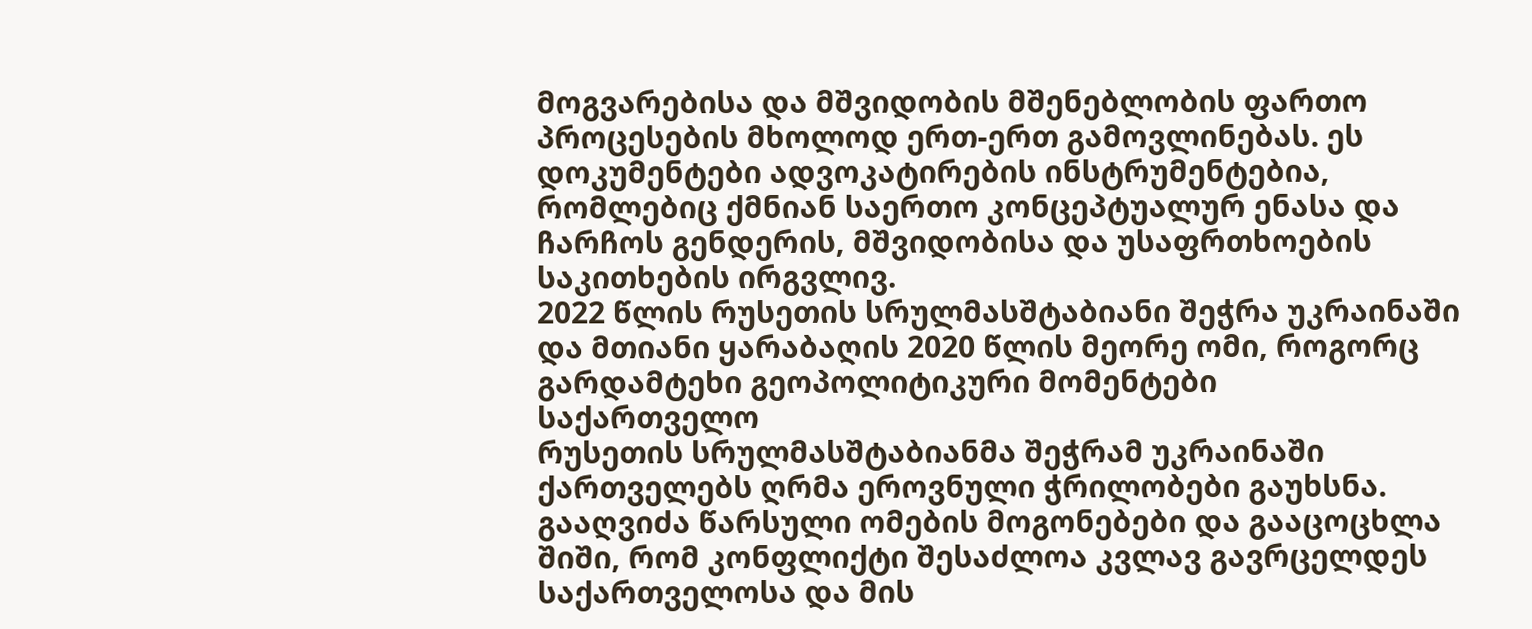მოგვარებისა და მშვიდობის მშენებლობის ფართო პროცესების მხოლოდ ერთ-ერთ გამოვლინებას. ეს დოკუმენტები ადვოკატირების ინსტრუმენტებია, რომლებიც ქმნიან საერთო კონცეპტუალურ ენასა და ჩარჩოს გენდერის, მშვიდობისა და უსაფრთხოების საკითხების ირგვლივ.
2022 წლის რუსეთის სრულმასშტაბიანი შეჭრა უკრაინაში და მთიანი ყარაბაღის 2020 წლის მეორე ომი, როგორც გარდამტეხი გეოპოლიტიკური მომენტები
საქართველო
რუსეთის სრულმასშტაბიანმა შეჭრამ უკრაინაში ქართველებს ღრმა ეროვნული ჭრილობები გაუხსნა. გააღვიძა წარსული ომების მოგონებები და გააცოცხლა შიში, რომ კონფლიქტი შესაძლოა კვლავ გავრცელდეს საქართველოსა და მის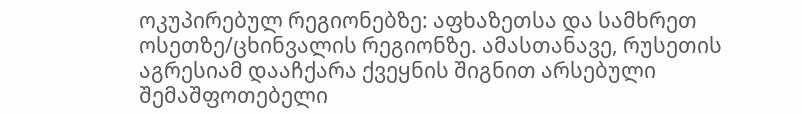ოკუპირებულ რეგიონებზე: აფხაზეთსა და სამხრეთ ოსეთზე/ცხინვალის რეგიონზე. ამასთანავე, რუსეთის აგრესიამ დააჩქარა ქვეყნის შიგნით არსებული შემაშფოთებელი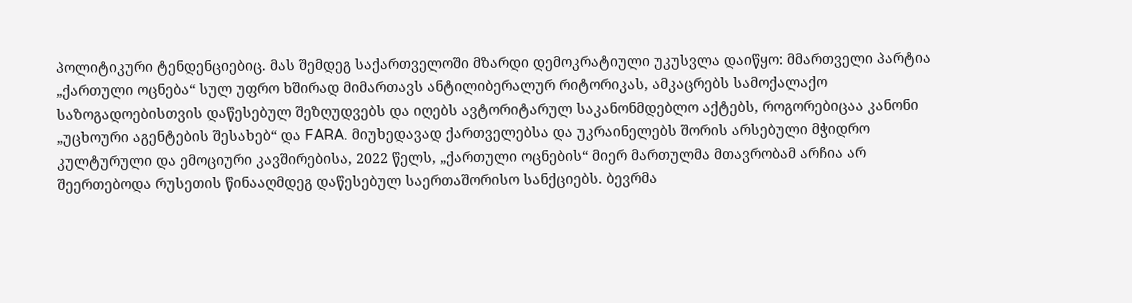პოლიტიკური ტენდენციებიც. მას შემდეგ საქართველოში მზარდი დემოკრატიული უკუსვლა დაიწყო: მმართველი პარტია „ქართული ოცნება“ სულ უფრო ხშირად მიმართავს ანტილიბერალურ რიტორიკას, ამკაცრებს სამოქალაქო საზოგადოებისთვის დაწესებულ შეზღუდვებს და იღებს ავტორიტარულ საკანონმდებლო აქტებს, როგორებიცაა კანონი „უცხოური აგენტების შესახებ“ და FARA. მიუხედავად ქართველებსა და უკრაინელებს შორის არსებული მჭიდრო კულტურული და ემოციური კავშირებისა, 2022 წელს, „ქართული ოცნების“ მიერ მართულმა მთავრობამ არჩია არ შეერთებოდა რუსეთის წინააღმდეგ დაწესებულ საერთაშორისო სანქციებს. ბევრმა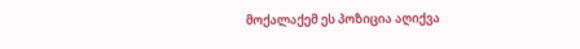მოქალაქემ ეს პოზიცია აღიქვა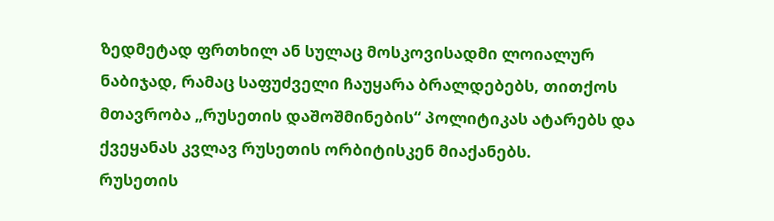ზედმეტად ფრთხილ ან სულაც მოსკოვისადმი ლოიალურ ნაბიჯად, რამაც საფუძველი ჩაუყარა ბრალდებებს, თითქოს მთავრობა „რუსეთის დაშოშმინების“ პოლიტიკას ატარებს და ქვეყანას კვლავ რუსეთის ორბიტისკენ მიაქანებს.
რუსეთის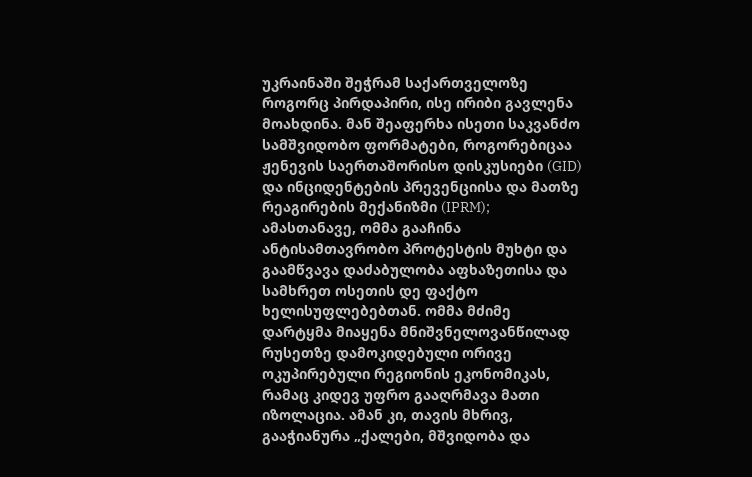უკრაინაში შეჭრამ საქართველოზე როგორც პირდაპირი, ისე ირიბი გავლენა მოახდინა. მან შეაფერხა ისეთი საკვანძო სამშვიდობო ფორმატები, როგორებიცაა ჟენევის საერთაშორისო დისკუსიები (GID) და ინციდენტების პრევენციისა და მათზე რეაგირების მექანიზმი (IPRM); ამასთანავე, ომმა გააჩინა ანტისამთავრობო პროტესტის მუხტი და გაამწვავა დაძაბულობა აფხაზეთისა და სამხრეთ ოსეთის დე ფაქტო ხელისუფლებებთან. ომმა მძიმე დარტყმა მიაყენა მნიშვნელოვანწილად რუსეთზე დამოკიდებული ორივე ოკუპირებული რეგიონის ეკონომიკას, რამაც კიდევ უფრო გააღრმავა მათი იზოლაცია. ამან კი, თავის მხრივ, გააჭიანურა „ქალები, მშვიდობა და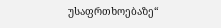უსაფრთხოებაზე“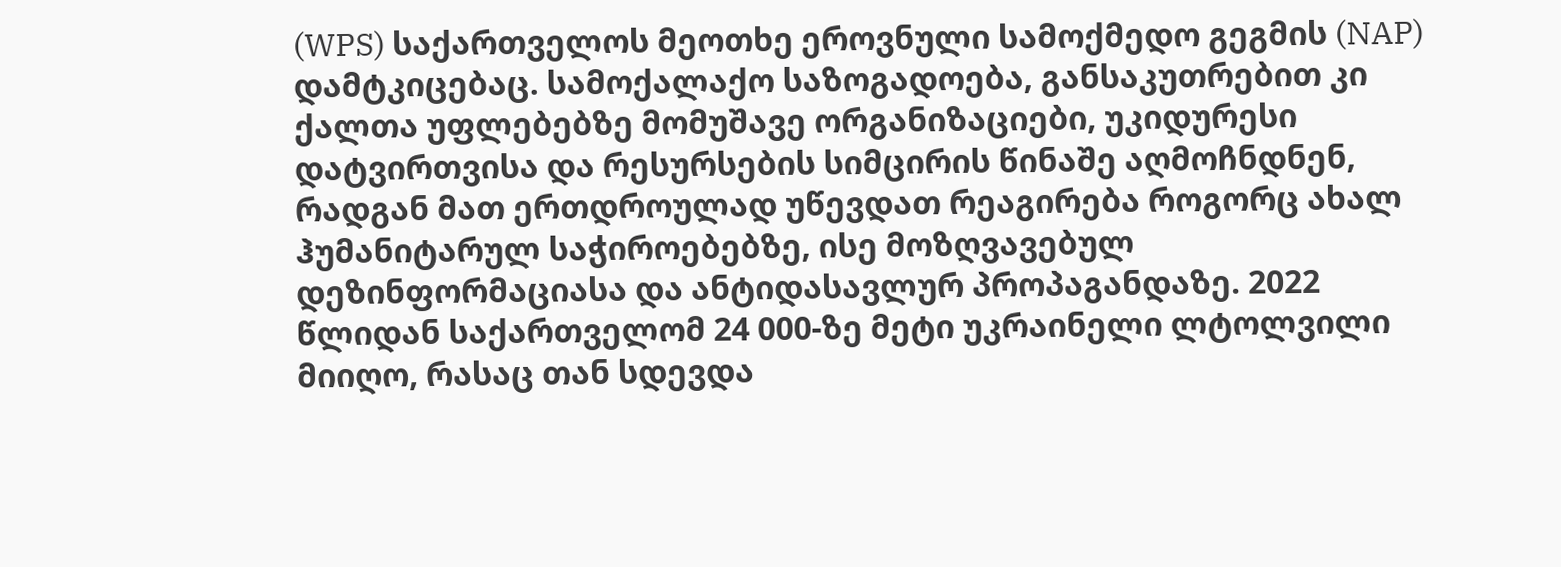(WPS) საქართველოს მეოთხე ეროვნული სამოქმედო გეგმის (NAP) დამტკიცებაც. სამოქალაქო საზოგადოება, განსაკუთრებით კი ქალთა უფლებებზე მომუშავე ორგანიზაციები, უკიდურესი დატვირთვისა და რესურსების სიმცირის წინაშე აღმოჩნდნენ, რადგან მათ ერთდროულად უწევდათ რეაგირება როგორც ახალ ჰუმანიტარულ საჭიროებებზე, ისე მოზღვავებულ დეზინფორმაციასა და ანტიდასავლურ პროპაგანდაზე. 2022 წლიდან საქართველომ 24 000-ზე მეტი უკრაინელი ლტოლვილი მიიღო, რასაც თან სდევდა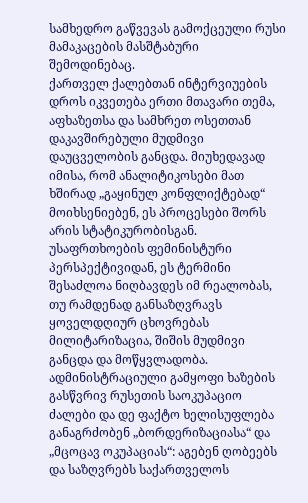სამხედრო გაწვევას გამოქცეული რუსი მამაკაცების მასშტაბური შემოდინებაც.
ქართველ ქალებთან ინტერვიუების დროს იკვეთება ერთი მთავარი თემა, აფხაზეთსა და სამხრეთ ოსეთთან დაკავშირებული მუდმივი დაუცველობის განცდა. მიუხედავად იმისა, რომ ანალიტიკოსები მათ ხშირად „გაყინულ კონფლიქტებად“ მოიხსენიებენ, ეს პროცესები შორს არის სტატიკურობისგან. უსაფრთხოების ფემინისტური პერსპექტივიდან, ეს ტერმინი შესაძლოა ნიღბავდეს იმ რეალობას, თუ რამდენად განსაზღვრავს ყოველდღიურ ცხოვრებას მილიტარიზაცია, შიშის მუდმივი განცდა და მოწყვლადობა. ადმინისტრაციული გამყოფი ხაზების გასწვრივ რუსეთის საოკუპაციო ძალები და დე ფაქტო ხელისუფლება განაგრძობენ „ბორდერიზაციასა“ და „მცოცავ ოკუპაციას“: აგებენ ღობეებს და საზღვრებს საქართველოს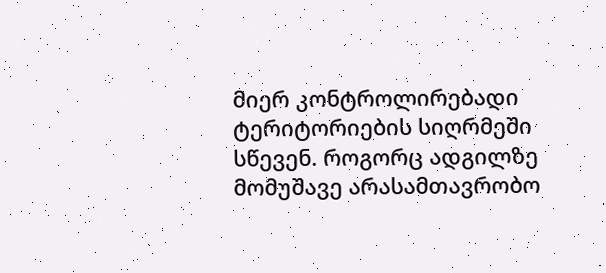მიერ კონტროლირებადი ტერიტორიების სიღრმეში სწევენ. როგორც ადგილზე მომუშავე არასამთავრობო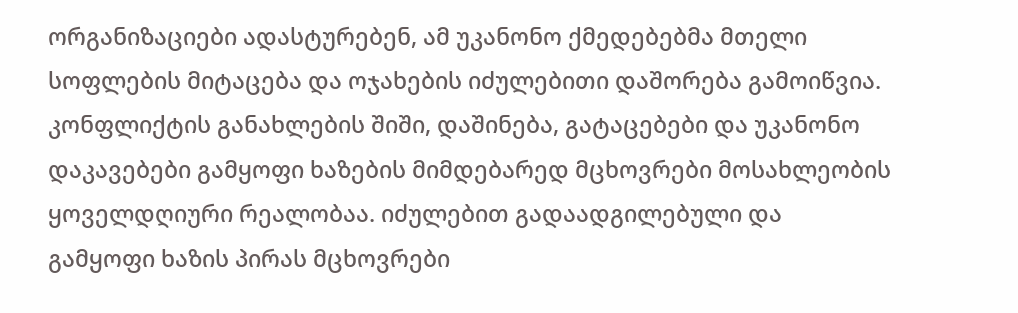ორგანიზაციები ადასტურებენ, ამ უკანონო ქმედებებმა მთელი სოფლების მიტაცება და ოჯახების იძულებითი დაშორება გამოიწვია. კონფლიქტის განახლების შიში, დაშინება, გატაცებები და უკანონო დაკავებები გამყოფი ხაზების მიმდებარედ მცხოვრები მოსახლეობის ყოველდღიური რეალობაა. იძულებით გადაადგილებული და გამყოფი ხაზის პირას მცხოვრები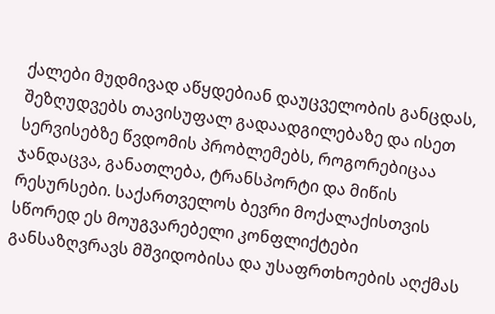ქალები მუდმივად აწყდებიან დაუცველობის განცდას, შეზღუდვებს თავისუფალ გადაადგილებაზე და ისეთ სერვისებზე წვდომის პრობლემებს, როგორებიცაა ჯანდაცვა, განათლება, ტრანსპორტი და მიწის რესურსები. საქართველოს ბევრი მოქალაქისთვის სწორედ ეს მოუგვარებელი კონფლიქტები განსაზღვრავს მშვიდობისა და უსაფრთხოების აღქმას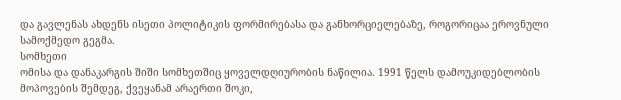და გავლენას ახდენს ისეთი პოლიტიკის ფორმირებასა და განხორციელებაზე, როგორიცაა ეროვნული სამოქმედო გეგმა.
სომხეთი
ომისა და დანაკარგის შიში სომხეთშიც ყოველდღიურობის ნაწილია. 1991 წელს დამოუკიდებლობის მოპოვების შემდეგ, ქვეყანამ არაერთი შოკი,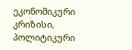ეკონომიკური კრიზისი, პოლიტიკური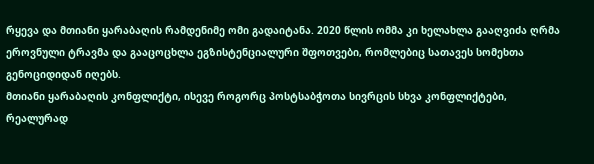რყევა და მთიანი ყარაბაღის რამდენიმე ომი გადაიტანა. 2020 წლის ომმა კი ხელახლა გააღვიძა ღრმა ეროვნული ტრავმა და გააცოცხლა ეგზისტენციალური შფოთვები, რომლებიც სათავეს სომეხთა გენოციდიდან იღებს.
მთიანი ყარაბაღის კონფლიქტი, ისევე როგორც პოსტსაბჭოთა სივრცის სხვა კონფლიქტები, რეალურად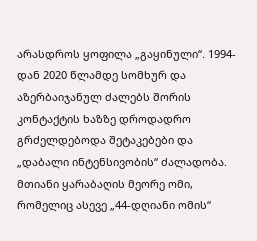არასდროს ყოფილა „გაყინული“. 1994-დან 2020 წლამდე სომხურ და აზერბაიჯანულ ძალებს შორის კონტაქტის ხაზზე დროდადრო გრძელდებოდა შეტაკებები და „დაბალი ინტენსივობის“ ძალადობა. მთიანი ყარაბაღის მეორე ომი, რომელიც ასევე „44-დღიანი ომის“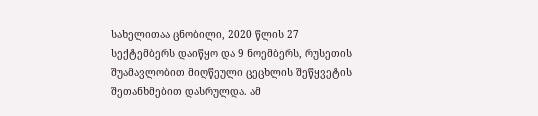სახელითაა ცნობილი, 2020 წლის 27 სექტემბერს დაიწყო და 9 ნოემბერს, რუსეთის შუამავლობით მიღწეული ცეცხლის შეწყვეტის შეთანხმებით დასრულდა. ამ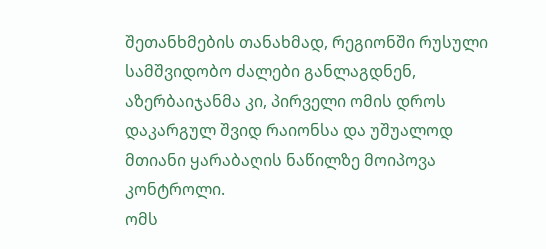შეთანხმების თანახმად, რეგიონში რუსული სამშვიდობო ძალები განლაგდნენ, აზერბაიჯანმა კი, პირველი ომის დროს დაკარგულ შვიდ რაიონსა და უშუალოდ მთიანი ყარაბაღის ნაწილზე მოიპოვა კონტროლი.
ომს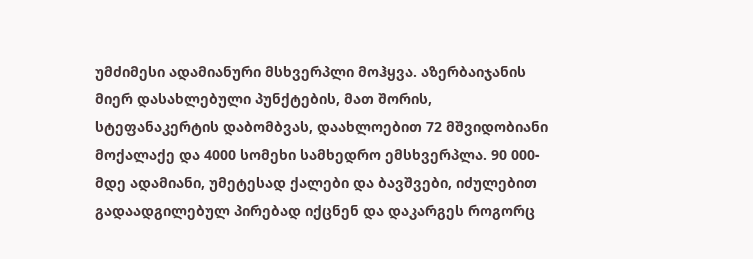უმძიმესი ადამიანური მსხვერპლი მოჰყვა. აზერბაიჯანის მიერ დასახლებული პუნქტების, მათ შორის, სტეფანაკერტის დაბომბვას, დაახლოებით 72 მშვიდობიანი მოქალაქე და 4000 სომეხი სამხედრო ემსხვერპლა. 90 000-მდე ადამიანი, უმეტესად ქალები და ბავშვები, იძულებით გადაადგილებულ პირებად იქცნენ და დაკარგეს როგორც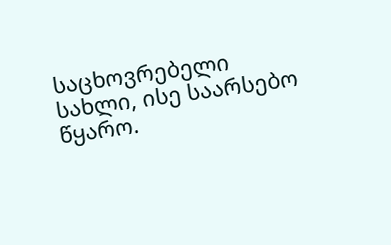საცხოვრებელი სახლი, ისე საარსებო წყარო.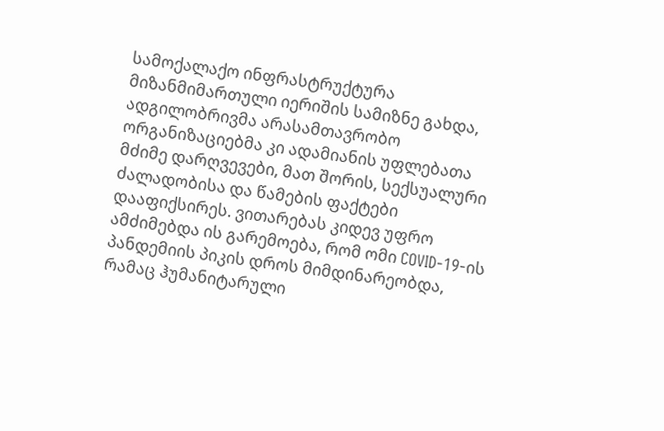სამოქალაქო ინფრასტრუქტურა მიზანმიმართული იერიშის სამიზნე გახდა, ადგილობრივმა არასამთავრობო ორგანიზაციებმა კი ადამიანის უფლებათა მძიმე დარღვევები, მათ შორის, სექსუალური ძალადობისა და წამების ფაქტები დააფიქსირეს. ვითარებას კიდევ უფრო ამძიმებდა ის გარემოება, რომ ომი COVID-19-ის პანდემიის პიკის დროს მიმდინარეობდა, რამაც ჰუმანიტარული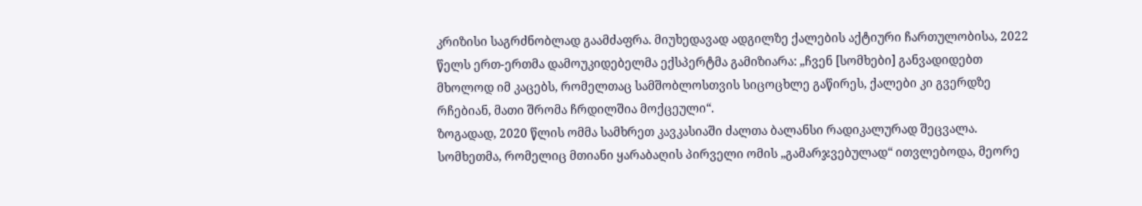კრიზისი საგრძნობლად გაამძაფრა. მიუხედავად ადგილზე ქალების აქტიური ჩართულობისა, 2022 წელს ერთ-ერთმა დამოუკიდებელმა ექსპერტმა გამიზიარა: „ჩვენ [სომხები] განვადიდებთ მხოლოდ იმ კაცებს, რომელთაც სამშობლოსთვის სიცოცხლე გაწირეს, ქალები კი გვერდზე რჩებიან, მათი შრომა ჩრდილშია მოქცეული“.
ზოგადად, 2020 წლის ომმა სამხრეთ კავკასიაში ძალთა ბალანსი რადიკალურად შეცვალა. სომხეთმა, რომელიც მთიანი ყარაბაღის პირველი ომის „გამარჯვებულად“ ითვლებოდა, მეორე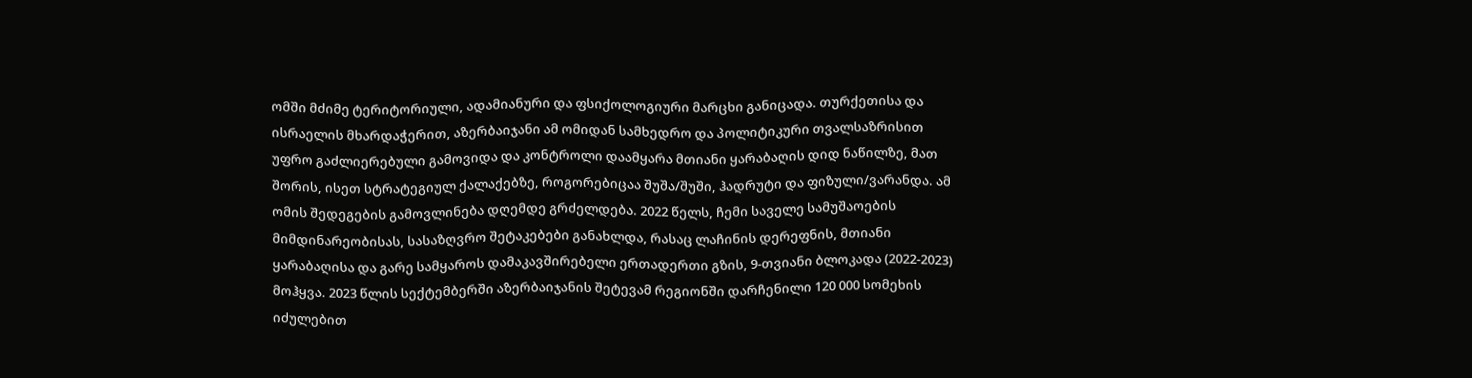ომში მძიმე ტერიტორიული, ადამიანური და ფსიქოლოგიური მარცხი განიცადა. თურქეთისა და ისრაელის მხარდაჭერით, აზერბაიჯანი ამ ომიდან სამხედრო და პოლიტიკური თვალსაზრისით უფრო გაძლიერებული გამოვიდა და კონტროლი დაამყარა მთიანი ყარაბაღის დიდ ნაწილზე, მათ შორის, ისეთ სტრატეგიულ ქალაქებზე, როგორებიცაა შუშა/შუში, ჰადრუტი და ფიზული/ვარანდა. ამ ომის შედეგების გამოვლინება დღემდე გრძელდება. 2022 წელს, ჩემი საველე სამუშაოების მიმდინარეობისას, სასაზღვრო შეტაკებები განახლდა, რასაც ლაჩინის დერეფნის, მთიანი ყარაბაღისა და გარე სამყაროს დამაკავშირებელი ერთადერთი გზის, 9-თვიანი ბლოკადა (2022-2023) მოჰყვა. 2023 წლის სექტემბერში აზერბაიჯანის შეტევამ რეგიონში დარჩენილი 120 000 სომეხის იძულებით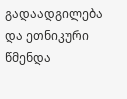გადაადგილება და ეთნიკური წმენდა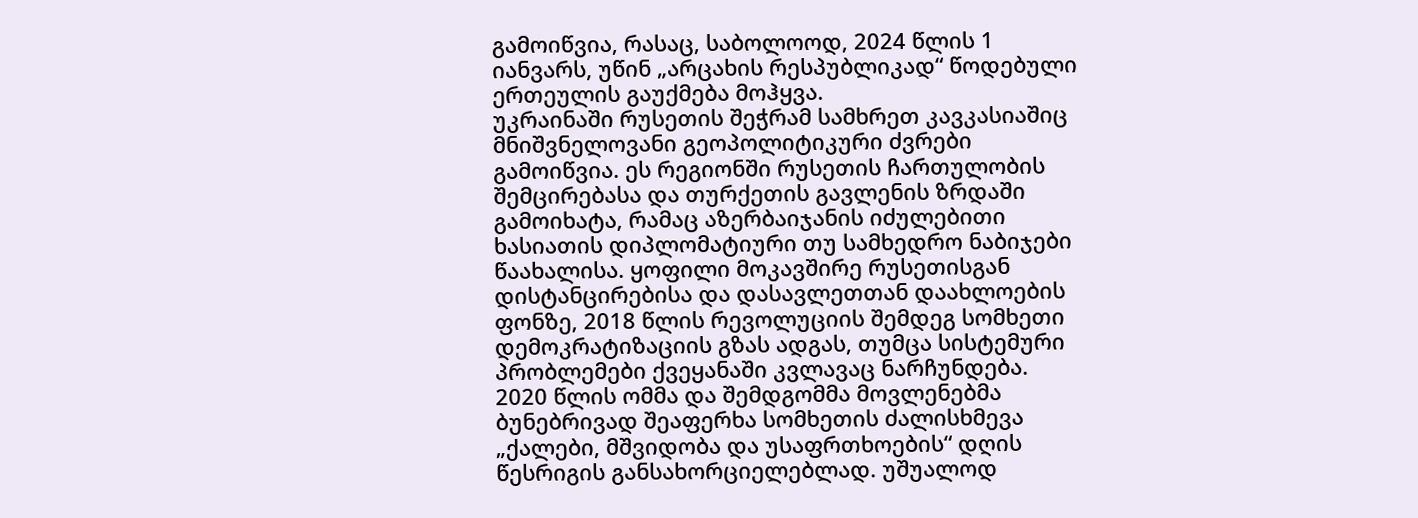გამოიწვია, რასაც, საბოლოოდ, 2024 წლის 1 იანვარს, უწინ „არცახის რესპუბლიკად“ წოდებული ერთეულის გაუქმება მოჰყვა.
უკრაინაში რუსეთის შეჭრამ სამხრეთ კავკასიაშიც მნიშვნელოვანი გეოპოლიტიკური ძვრები გამოიწვია. ეს რეგიონში რუსეთის ჩართულობის შემცირებასა და თურქეთის გავლენის ზრდაში გამოიხატა, რამაც აზერბაიჯანის იძულებითი ხასიათის დიპლომატიური თუ სამხედრო ნაბიჯები წაახალისა. ყოფილი მოკავშირე რუსეთისგან დისტანცირებისა და დასავლეთთან დაახლოების ფონზე, 2018 წლის რევოლუციის შემდეგ სომხეთი დემოკრატიზაციის გზას ადგას, თუმცა სისტემური პრობლემები ქვეყანაში კვლავაც ნარჩუნდება.
2020 წლის ომმა და შემდგომმა მოვლენებმა ბუნებრივად შეაფერხა სომხეთის ძალისხმევა „ქალები, მშვიდობა და უსაფრთხოების“ დღის წესრიგის განსახორციელებლად. უშუალოდ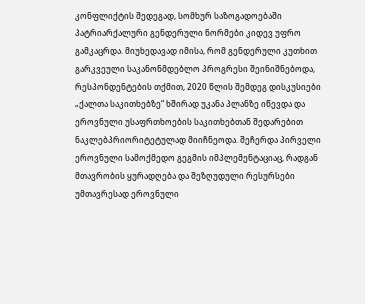კონფლიქტის შედეგად, სომხურ საზოგადოებაში პატრიარქალური გენდერული ნორმები კიდევ უფრო გამკაცრდა. მიუხედავად იმისა, რომ გენდერული კუთხით გარკვეული საკანონმდებლო პროგრესი შეინიშნებოდა, რესპონდენტების თქმით, 2020 წლის შემდეგ დისკუსიები „ქალთა საკითხებზე“ ხშირად უკანა პლანზე იწევდა და ეროვნული უსაფრთხოების საკითხებთან შედარებით ნაკლებპრიორიტეტულად მიიჩნეოდა. შეჩერდა პირველი ეროვნული სამოქმედო გეგმის იმპლემენტაციაც, რადგან მთავრობის ყურადღება და შეზღუდული რესურსები უმთავრესად ეროვნული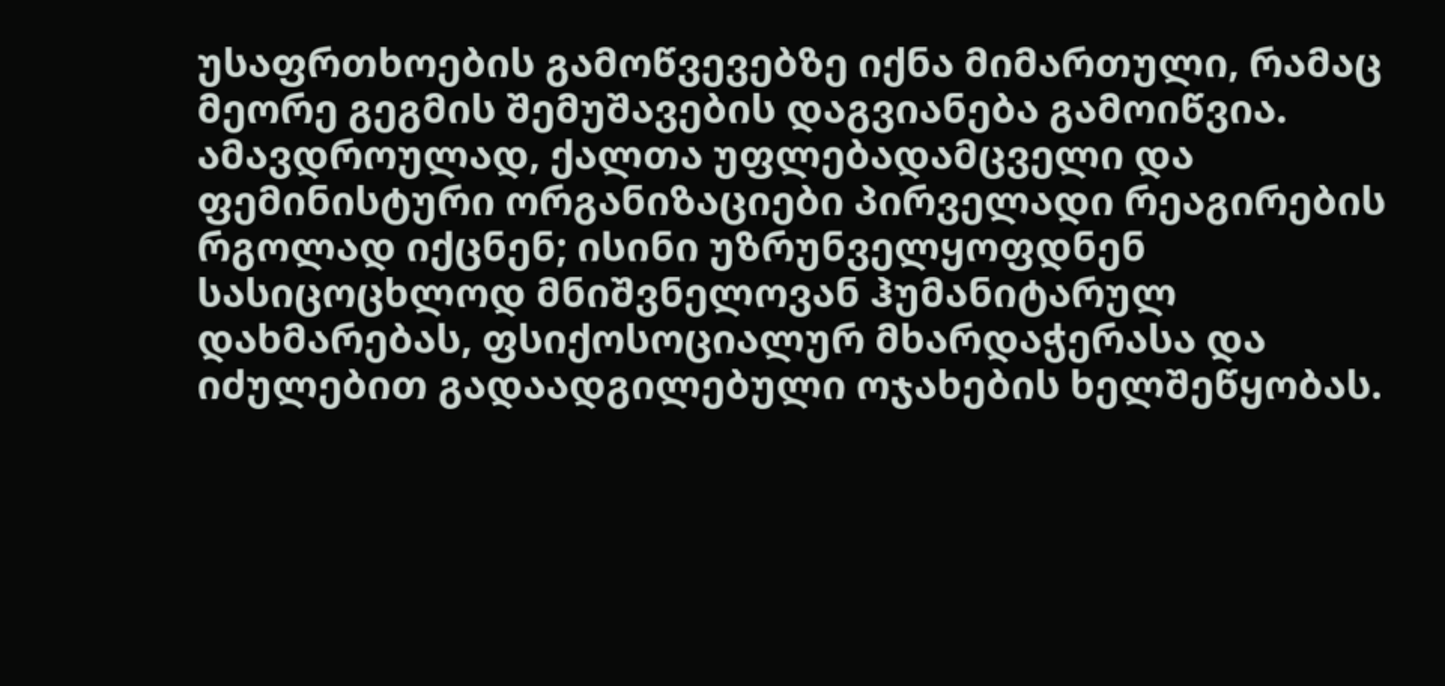უსაფრთხოების გამოწვევებზე იქნა მიმართული, რამაც მეორე გეგმის შემუშავების დაგვიანება გამოიწვია. ამავდროულად, ქალთა უფლებადამცველი და ფემინისტური ორგანიზაციები პირველადი რეაგირების რგოლად იქცნენ; ისინი უზრუნველყოფდნენ სასიცოცხლოდ მნიშვნელოვან ჰუმანიტარულ დახმარებას, ფსიქოსოციალურ მხარდაჭერასა და იძულებით გადაადგილებული ოჯახების ხელშეწყობას.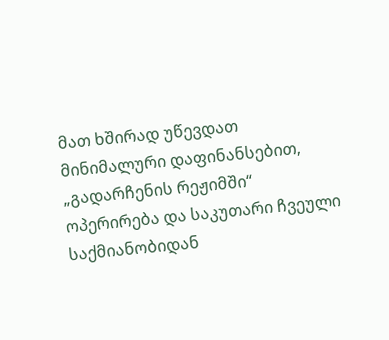მათ ხშირად უწევდათ მინიმალური დაფინანსებით, „გადარჩენის რეჟიმში“ ოპერირება და საკუთარი ჩვეული საქმიანობიდან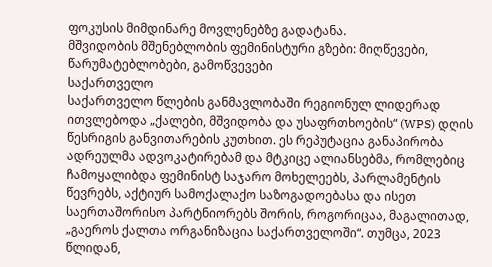ფოკუსის მიმდინარე მოვლენებზე გადატანა.
მშვიდობის მშენებლობის ფემინისტური გზები: მიღწევები, წარუმატებლობები, გამოწვევები
საქართველო
საქართველო წლების განმავლობაში რეგიონულ ლიდერად ითვლებოდა „ქალები, მშვიდობა და უსაფრთხოების“ (WPS) დღის წესრიგის განვითარების კუთხით. ეს რეპუტაცია განაპირობა ადრეულმა ადვოკატირებამ და მტკიცე ალიანსებმა, რომლებიც ჩამოყალიბდა ფემინისტ საჯარო მოხელეებს, პარლამენტის წევრებს, აქტიურ სამოქალაქო საზოგადოებასა და ისეთ საერთაშორისო პარტნიორებს შორის, როგორიცაა, მაგალითად, „გაეროს ქალთა ორგანიზაცია საქართველოში“. თუმცა, 2023 წლიდან,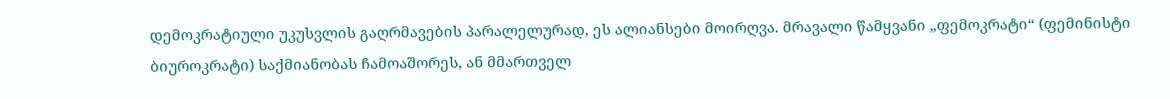დემოკრატიული უკუსვლის გაღრმავების პარალელურად, ეს ალიანსები მოირღვა. მრავალი წამყვანი „ფემოკრატი“ (ფემინისტი ბიუროკრატი) საქმიანობას ჩამოაშორეს, ან მმართველ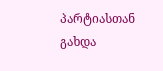პარტიასთან გახდა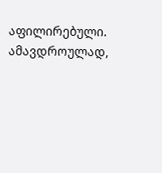აფილირებული. ამავდროულად,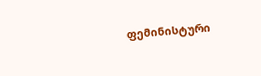ფემინისტური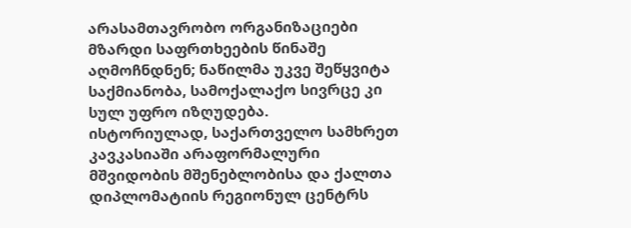არასამთავრობო ორგანიზაციები მზარდი საფრთხეების წინაშე აღმოჩნდნენ; ნაწილმა უკვე შეწყვიტა საქმიანობა, სამოქალაქო სივრცე კი სულ უფრო იზღუდება.
ისტორიულად, საქართველო სამხრეთ კავკასიაში არაფორმალური მშვიდობის მშენებლობისა და ქალთა დიპლომატიის რეგიონულ ცენტრს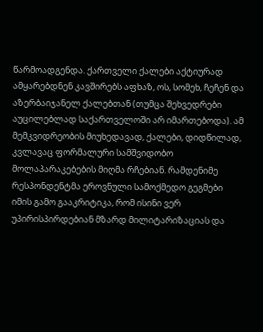წარმოადგენდა. ქართველი ქალები აქტიურად ამყარებდნენ კავშირებს აფხაზ, ოს, სომეხ, ჩეჩენ და აზერბაიჯანელ ქალებთან (თუმცა შეხვედრები აუცილებლად საქართველოში არ იმართებოდა). ამ მემკვიდრეობის მიუხედავად, ქალები, დიდწილად, კვლავაც ფორმალური სამშვიდობო მოლაპარაკებების მიღმა რჩებიან. რამდენიმე რესპონდენტმა ეროვნული სამოქმედო გეგმები იმის გამო გააკრიტიკა, რომ ისინი ვერ უპირისპირდებიან მზარდ მილიტარიზაციას და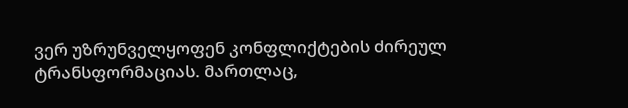ვერ უზრუნველყოფენ კონფლიქტების ძირეულ ტრანსფორმაციას. მართლაც,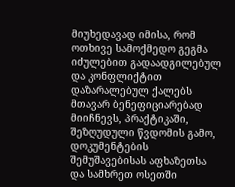მიუხედავად იმისა, რომ ოთხივე სამოქმედო გეგმა იძულებით გადაადგილებულ და კონფლიქტით დაზარალებულ ქალებს მთავარ ბენეფიციარებად მიიჩნევს, პრაქტიკაში, შეზღუდული წვდომის გამო, დოკუმენტების შემუშავებისას აფხაზეთსა და სამხრეთ ოსეთში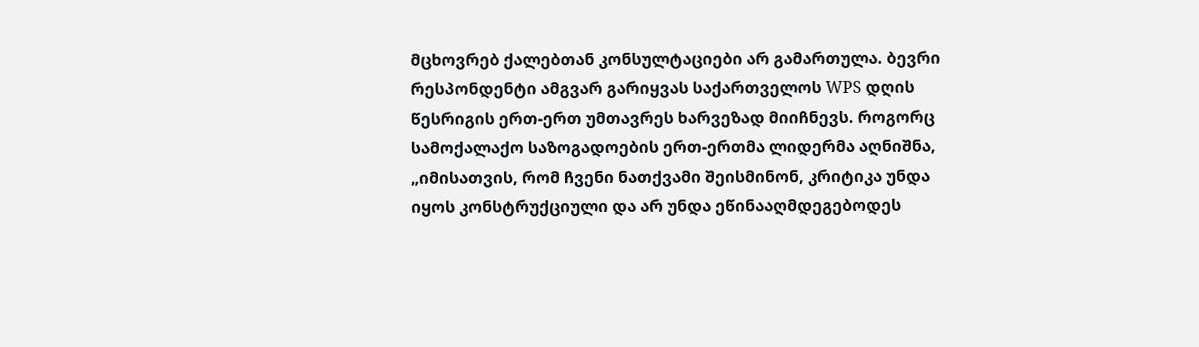მცხოვრებ ქალებთან კონსულტაციები არ გამართულა. ბევრი რესპონდენტი ამგვარ გარიყვას საქართველოს WPS დღის წესრიგის ერთ-ერთ უმთავრეს ხარვეზად მიიჩნევს. როგორც სამოქალაქო საზოგადოების ერთ-ერთმა ლიდერმა აღნიშნა, „იმისათვის, რომ ჩვენი ნათქვამი შეისმინონ, კრიტიკა უნდა იყოს კონსტრუქციული და არ უნდა ეწინააღმდეგებოდეს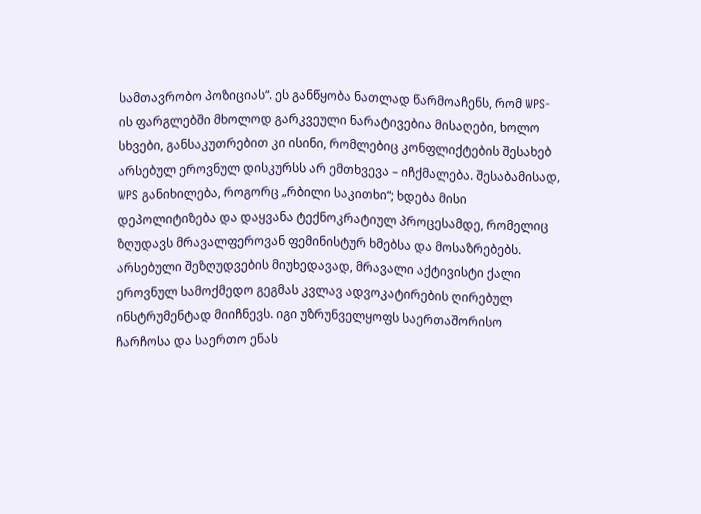სამთავრობო პოზიციას“. ეს განწყობა ნათლად წარმოაჩენს, რომ WPS-ის ფარგლებში მხოლოდ გარკვეული ნარატივებია მისაღები, ხოლო სხვები, განსაკუთრებით კი ისინი, რომლებიც კონფლიქტების შესახებ არსებულ ეროვნულ დისკურსს არ ემთხვევა – იჩქმალება. შესაბამისად, WPS განიხილება, როგორც „რბილი საკითხი“; ხდება მისი დეპოლიტიზება და დაყვანა ტექნოკრატიულ პროცესამდე, რომელიც ზღუდავს მრავალფეროვან ფემინისტურ ხმებსა და მოსაზრებებს.
არსებული შეზღუდვების მიუხედავად, მრავალი აქტივისტი ქალი ეროვნულ სამოქმედო გეგმას კვლავ ადვოკატირების ღირებულ ინსტრუმენტად მიიჩნევს. იგი უზრუნველყოფს საერთაშორისო ჩარჩოსა და საერთო ენას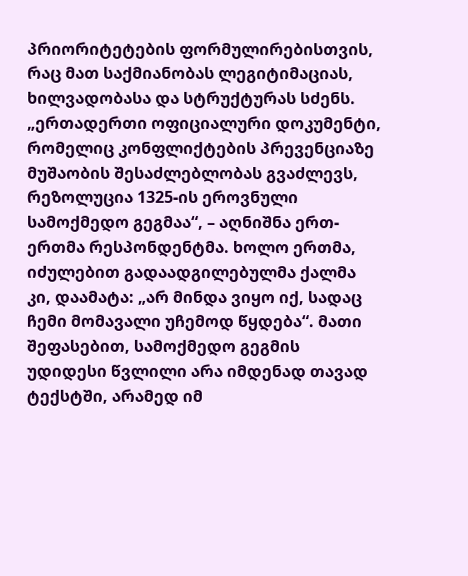პრიორიტეტების ფორმულირებისთვის, რაც მათ საქმიანობას ლეგიტიმაციას, ხილვადობასა და სტრუქტურას სძენს. „ერთადერთი ოფიციალური დოკუმენტი, რომელიც კონფლიქტების პრევენციაზე მუშაობის შესაძლებლობას გვაძლევს, რეზოლუცია 1325-ის ეროვნული სამოქმედო გეგმაა“, – აღნიშნა ერთ-ერთმა რესპონდენტმა. ხოლო ერთმა, იძულებით გადაადგილებულმა ქალმა კი, დაამატა: „არ მინდა ვიყო იქ, სადაც ჩემი მომავალი უჩემოდ წყდება“. მათი შეფასებით, სამოქმედო გეგმის უდიდესი წვლილი არა იმდენად თავად ტექსტში, არამედ იმ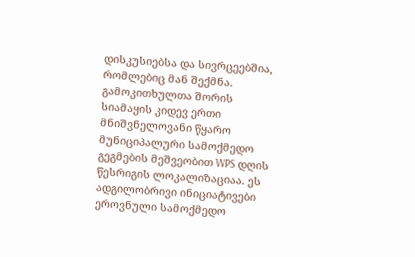დისკუსიებსა და სივრცეებშია, რომლებიც მან შექმნა.
გამოკითხულთა შორის სიამაყის კიდევ ერთი მნიშვნელოვანი წყარო მუნიციპალური სამოქმედო გეგმების მეშვეობით WPS დღის წესრიგის ლოკალიზაციაა. ეს ადგილობრივი ინიციატივები ეროვნული სამოქმედო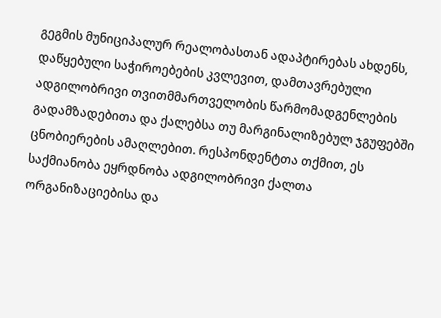გეგმის მუნიციპალურ რეალობასთან ადაპტირებას ახდენს, დაწყებული საჭიროებების კვლევით, დამთავრებული ადგილობრივი თვითმმართველობის წარმომადგენლების გადამზადებითა და ქალებსა თუ მარგინალიზებულ ჯგუფებში ცნობიერების ამაღლებით. რესპონდენტთა თქმით, ეს საქმიანობა ეყრდნობა ადგილობრივი ქალთა ორგანიზაციებისა და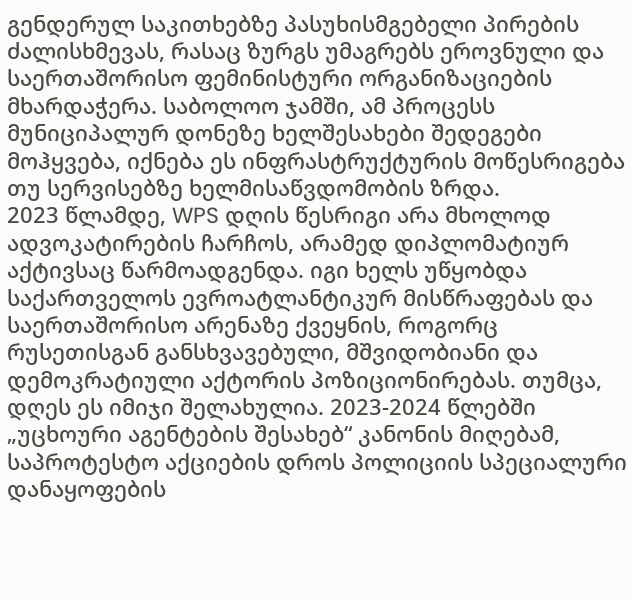გენდერულ საკითხებზე პასუხისმგებელი პირების ძალისხმევას, რასაც ზურგს უმაგრებს ეროვნული და საერთაშორისო ფემინისტური ორგანიზაციების მხარდაჭერა. საბოლოო ჯამში, ამ პროცესს მუნიციპალურ დონეზე ხელშესახები შედეგები მოჰყვება, იქნება ეს ინფრასტრუქტურის მოწესრიგება თუ სერვისებზე ხელმისაწვდომობის ზრდა.
2023 წლამდე, WPS დღის წესრიგი არა მხოლოდ ადვოკატირების ჩარჩოს, არამედ დიპლომატიურ აქტივსაც წარმოადგენდა. იგი ხელს უწყობდა საქართველოს ევროატლანტიკურ მისწრაფებას და საერთაშორისო არენაზე ქვეყნის, როგორც რუსეთისგან განსხვავებული, მშვიდობიანი და დემოკრატიული აქტორის პოზიციონირებას. თუმცა, დღეს ეს იმიჯი შელახულია. 2023-2024 წლებში „უცხოური აგენტების შესახებ“ კანონის მიღებამ, საპროტესტო აქციების დროს პოლიციის სპეციალური დანაყოფების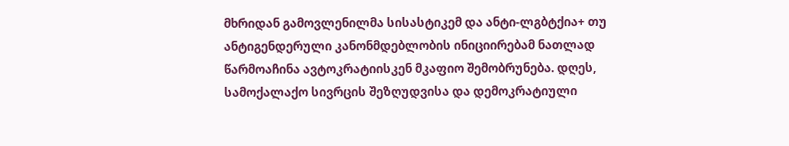მხრიდან გამოვლენილმა სისასტიკემ და ანტი-ლგბტქია+ თუ ანტიგენდერული კანონმდებლობის ინიციირებამ ნათლად წარმოაჩინა ავტოკრატიისკენ მკაფიო შემობრუნება. დღეს, სამოქალაქო სივრცის შეზღუდვისა და დემოკრატიული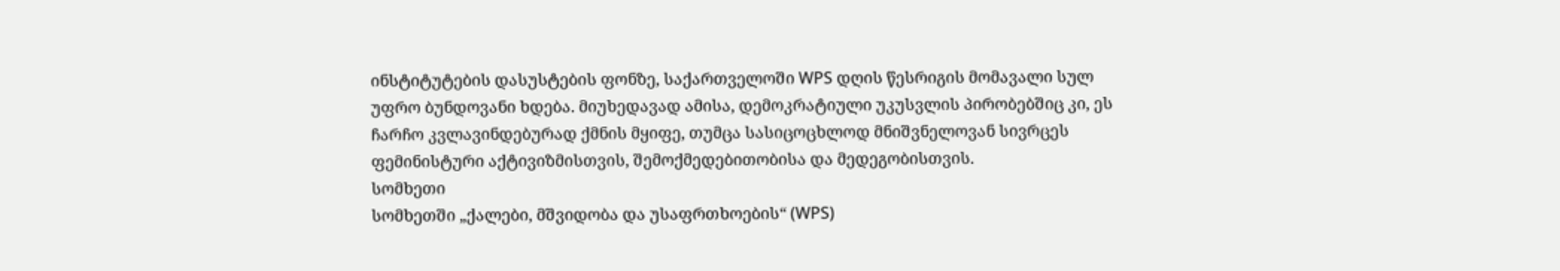ინსტიტუტების დასუსტების ფონზე, საქართველოში WPS დღის წესრიგის მომავალი სულ უფრო ბუნდოვანი ხდება. მიუხედავად ამისა, დემოკრატიული უკუსვლის პირობებშიც კი, ეს ჩარჩო კვლავინდებურად ქმნის მყიფე, თუმცა სასიცოცხლოდ მნიშვნელოვან სივრცეს ფემინისტური აქტივიზმისთვის, შემოქმედებითობისა და მედეგობისთვის.
სომხეთი
სომხეთში „ქალები, მშვიდობა და უსაფრთხოების“ (WPS)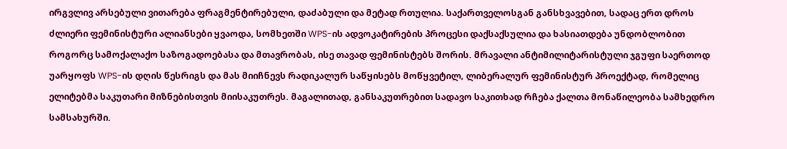ირგვლივ არსებული ვითარება ფრაგმენტირებული, დაძაბული და მეტად რთულია. საქართველოსგან განსხვავებით, სადაც ერთ დროს ძლიერი ფემინისტური ალიანსები ყვაოდა, სომხეთში WPS-ის ადვოკატირების პროცესი დაქსაქსულია და ხასიათდება უნდობლობით როგორც სამოქალაქო საზოგადოებასა და მთავრობას, ისე თავად ფემინისტებს შორის. მრავალი ანტიმილიტარისტული ჯგუფი საერთოდ უარყოფს WPS-ის დღის წესრიგს და მას მიიჩნევს რადიკალურ საწყისებს მოწყვეტილ, ლიბერალურ ფემინისტურ პროექტად, რომელიც ელიტებმა საკუთარი მიზნებისთვის მიისაკუთრეს. მაგალითად, განსაკუთრებით სადავო საკითხად რჩება ქალთა მონაწილეობა სამხედრო სამსახურში.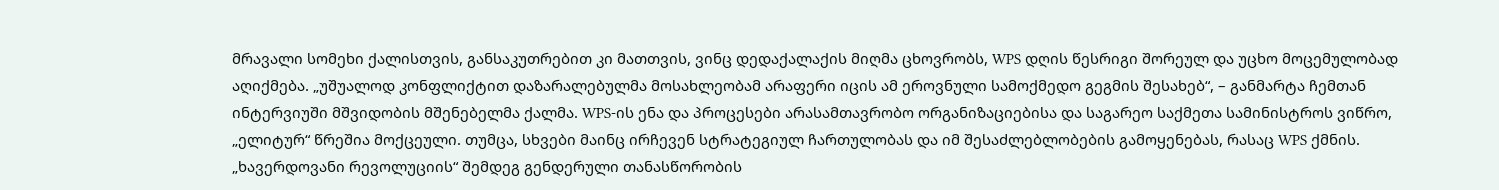მრავალი სომეხი ქალისთვის, განსაკუთრებით კი მათთვის, ვინც დედაქალაქის მიღმა ცხოვრობს, WPS დღის წესრიგი შორეულ და უცხო მოცემულობად აღიქმება. „უშუალოდ კონფლიქტით დაზარალებულმა მოსახლეობამ არაფერი იცის ამ ეროვნული სამოქმედო გეგმის შესახებ“, – განმარტა ჩემთან ინტერვიუში მშვიდობის მშენებელმა ქალმა. WPS-ის ენა და პროცესები არასამთავრობო ორგანიზაციებისა და საგარეო საქმეთა სამინისტროს ვიწრო, „ელიტურ“ წრეშია მოქცეული. თუმცა, სხვები მაინც ირჩევენ სტრატეგიულ ჩართულობას და იმ შესაძლებლობების გამოყენებას, რასაც WPS ქმნის.
„ხავერდოვანი რევოლუციის“ შემდეგ გენდერული თანასწორობის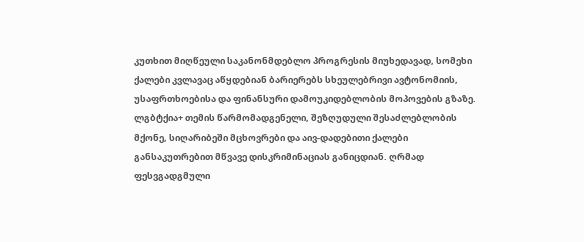კუთხით მიღწეული საკანონმდებლო პროგრესის მიუხედავად, სომეხი ქალები კვლავაც აწყდებიან ბარიერებს სხეულებრივი ავტონომიის, უსაფრთხოებისა და ფინანსური დამოუკიდებლობის მოპოვების გზაზე. ლგბტქია+ თემის წარმომადგენელი, შეზღუდული შესაძლებლობის მქონე, სიღარიბეში მცხოვრები და აივ-დადებითი ქალები განსაკუთრებით მწვავე დისკრიმინაციას განიცდიან. ღრმად ფესვგადგმული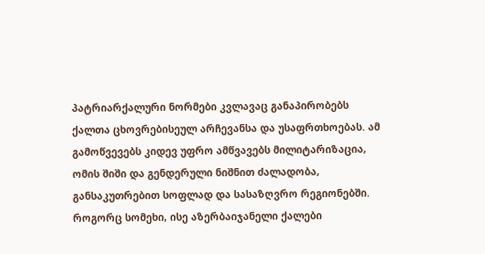პატრიარქალური ნორმები კვლავაც განაპირობებს ქალთა ცხოვრებისეულ არჩევანსა და უსაფრთხოებას. ამ გამოწვევებს კიდევ უფრო ამწვავებს მილიტარიზაცია, ომის შიში და გენდერული ნიშნით ძალადობა, განსაკუთრებით სოფლად და სასაზღვრო რეგიონებში.
როგორც სომეხი, ისე აზერბაიჯანელი ქალები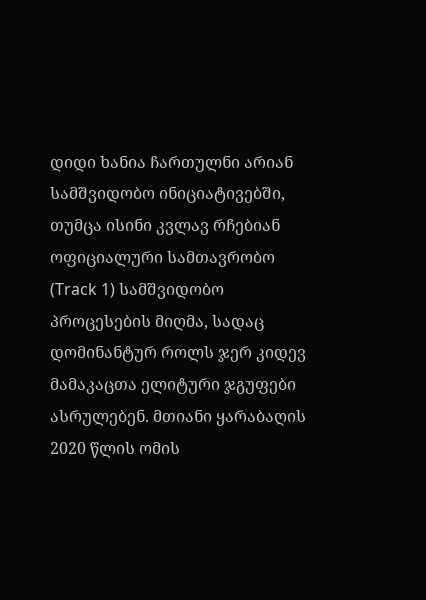დიდი ხანია ჩართულნი არიან სამშვიდობო ინიციატივებში, თუმცა ისინი კვლავ რჩებიან ოფიციალური სამთავრობო (Track 1) სამშვიდობო პროცესების მიღმა, სადაც დომინანტურ როლს ჯერ კიდევ მამაკაცთა ელიტური ჯგუფები ასრულებენ. მთიანი ყარაბაღის 2020 წლის ომის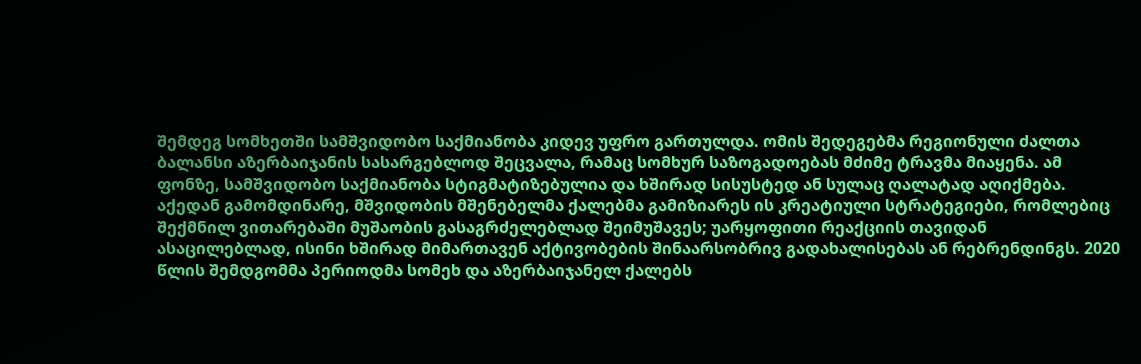შემდეგ სომხეთში სამშვიდობო საქმიანობა კიდევ უფრო გართულდა. ომის შედეგებმა რეგიონული ძალთა ბალანსი აზერბაიჯანის სასარგებლოდ შეცვალა, რამაც სომხურ საზოგადოებას მძიმე ტრავმა მიაყენა. ამ ფონზე, სამშვიდობო საქმიანობა სტიგმატიზებულია და ხშირად სისუსტედ ან სულაც ღალატად აღიქმება. აქედან გამომდინარე, მშვიდობის მშენებელმა ქალებმა გამიზიარეს ის კრეატიული სტრატეგიები, რომლებიც შექმნილ ვითარებაში მუშაობის გასაგრძელებლად შეიმუშავეს; უარყოფითი რეაქციის თავიდან ასაცილებლად, ისინი ხშირად მიმართავენ აქტივობების შინაარსობრივ გადახალისებას ან რებრენდინგს. 2020 წლის შემდგომმა პერიოდმა სომეხ და აზერბაიჯანელ ქალებს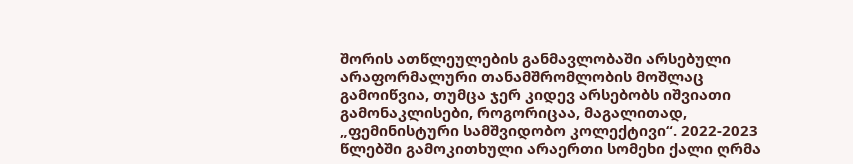შორის ათწლეულების განმავლობაში არსებული არაფორმალური თანამშრომლობის მოშლაც გამოიწვია, თუმცა ჯერ კიდევ არსებობს იშვიათი გამონაკლისები, როგორიცაა, მაგალითად, „ფემინისტური სამშვიდობო კოლექტივი“. 2022-2023 წლებში გამოკითხული არაერთი სომეხი ქალი ღრმა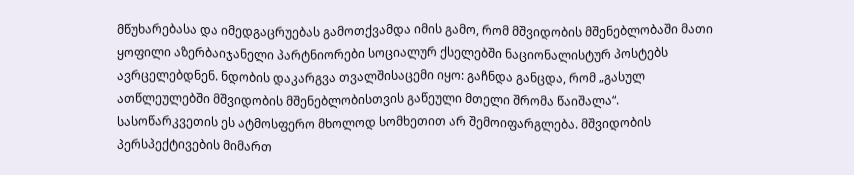მწუხარებასა და იმედგაცრუებას გამოთქვამდა იმის გამო, რომ მშვიდობის მშენებლობაში მათი ყოფილი აზერბაიჯანელი პარტნიორები სოციალურ ქსელებში ნაციონალისტურ პოსტებს ავრცელებდნენ. ნდობის დაკარგვა თვალშისაცემი იყო: გაჩნდა განცდა, რომ „გასულ ათწლეულებში მშვიდობის მშენებლობისთვის გაწეული მთელი შრომა წაიშალა“.
სასოწარკვეთის ეს ატმოსფერო მხოლოდ სომხეთით არ შემოიფარგლება. მშვიდობის პერსპექტივების მიმართ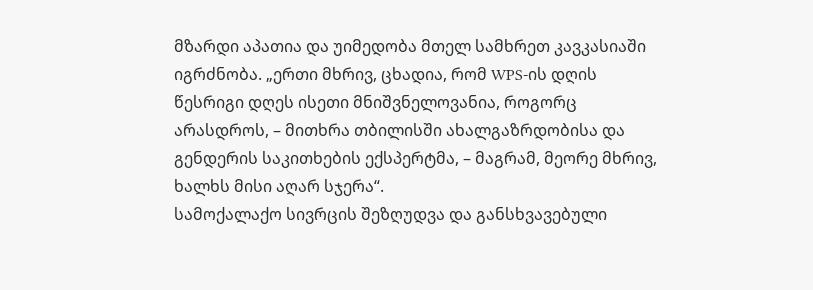მზარდი აპათია და უიმედობა მთელ სამხრეთ კავკასიაში იგრძნობა. „ერთი მხრივ, ცხადია, რომ WPS-ის დღის წესრიგი დღეს ისეთი მნიშვნელოვანია, როგორც არასდროს, – მითხრა თბილისში ახალგაზრდობისა და გენდერის საკითხების ექსპერტმა, – მაგრამ, მეორე მხრივ, ხალხს მისი აღარ სჯერა“.
სამოქალაქო სივრცის შეზღუდვა და განსხვავებული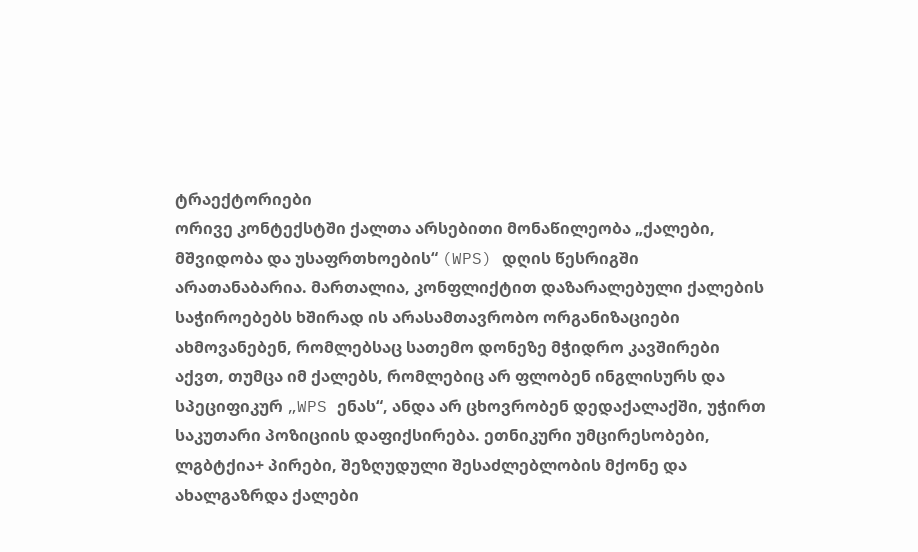ტრაექტორიები
ორივე კონტექსტში ქალთა არსებითი მონაწილეობა „ქალები, მშვიდობა და უსაფრთხოების“ (WPS) დღის წესრიგში არათანაბარია. მართალია, კონფლიქტით დაზარალებული ქალების საჭიროებებს ხშირად ის არასამთავრობო ორგანიზაციები ახმოვანებენ, რომლებსაც სათემო დონეზე მჭიდრო კავშირები აქვთ, თუმცა იმ ქალებს, რომლებიც არ ფლობენ ინგლისურს და სპეციფიკურ „WPS ენას“, ანდა არ ცხოვრობენ დედაქალაქში, უჭირთ საკუთარი პოზიციის დაფიქსირება. ეთნიკური უმცირესობები, ლგბტქია+ პირები, შეზღუდული შესაძლებლობის მქონე და ახალგაზრდა ქალები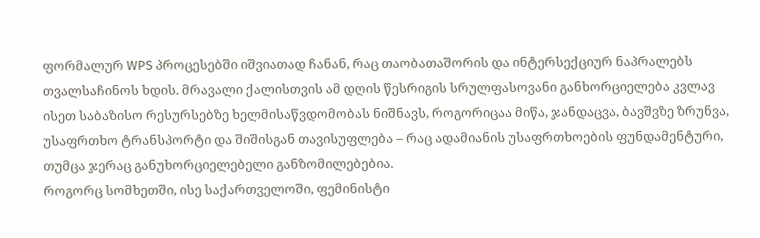ფორმალურ WPS პროცესებში იშვიათად ჩანან, რაც თაობათაშორის და ინტერსექციურ ნაპრალებს თვალსაჩინოს ხდის. მრავალი ქალისთვის ამ დღის წესრიგის სრულფასოვანი განხორციელება კვლავ ისეთ საბაზისო რესურსებზე ხელმისაწვდომობას ნიშნავს, როგორიცაა მიწა, ჯანდაცვა, ბავშვზე ზრუნვა, უსაფრთხო ტრანსპორტი და შიშისგან თავისუფლება – რაც ადამიანის უსაფრთხოების ფუნდამენტური, თუმცა ჯერაც განუხორციელებელი განზომილებებია.
როგორც სომხეთში, ისე საქართველოში, ფემინისტი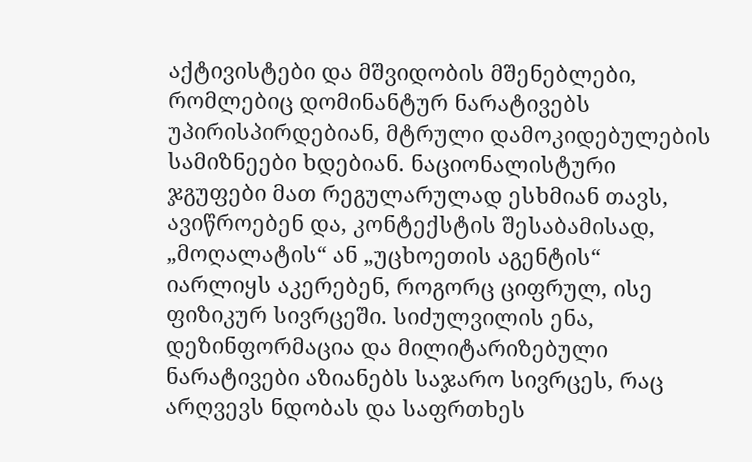აქტივისტები და მშვიდობის მშენებლები, რომლებიც დომინანტურ ნარატივებს უპირისპირდებიან, მტრული დამოკიდებულების სამიზნეები ხდებიან. ნაციონალისტური ჯგუფები მათ რეგულარულად ესხმიან თავს, ავიწროებენ და, კონტექსტის შესაბამისად, „მოღალატის“ ან „უცხოეთის აგენტის“ იარლიყს აკერებენ, როგორც ციფრულ, ისე ფიზიკურ სივრცეში. სიძულვილის ენა, დეზინფორმაცია და მილიტარიზებული ნარატივები აზიანებს საჯარო სივრცეს, რაც არღვევს ნდობას და საფრთხეს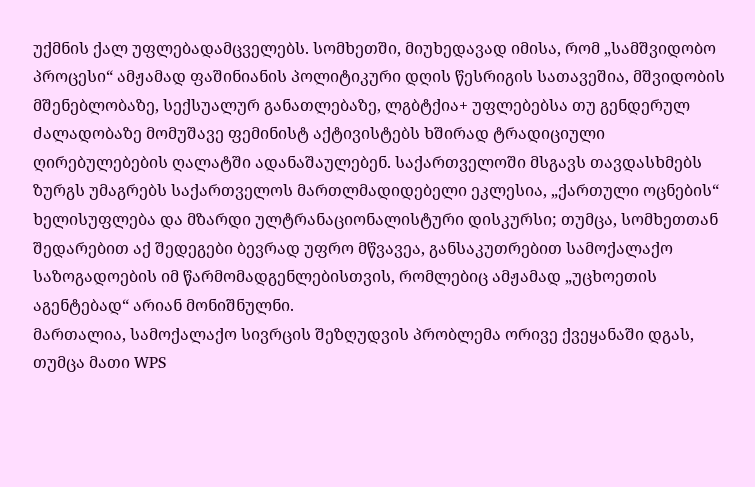უქმნის ქალ უფლებადამცველებს. სომხეთში, მიუხედავად იმისა, რომ „სამშვიდობო პროცესი“ ამჟამად ფაშინიანის პოლიტიკური დღის წესრიგის სათავეშია, მშვიდობის მშენებლობაზე, სექსუალურ განათლებაზე, ლგბტქია+ უფლებებსა თუ გენდერულ ძალადობაზე მომუშავე ფემინისტ აქტივისტებს ხშირად ტრადიციული ღირებულებების ღალატში ადანაშაულებენ. საქართველოში მსგავს თავდასხმებს ზურგს უმაგრებს საქართველოს მართლმადიდებელი ეკლესია, „ქართული ოცნების“ ხელისუფლება და მზარდი ულტრანაციონალისტური დისკურსი; თუმცა, სომხეთთან შედარებით აქ შედეგები ბევრად უფრო მწვავეა, განსაკუთრებით სამოქალაქო საზოგადოების იმ წარმომადგენლებისთვის, რომლებიც ამჟამად „უცხოეთის აგენტებად“ არიან მონიშნულნი.
მართალია, სამოქალაქო სივრცის შეზღუდვის პრობლემა ორივე ქვეყანაში დგას, თუმცა მათი WPS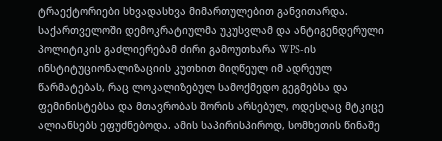ტრაექტორიები სხვადასხვა მიმართულებით განვითარდა. საქართველოში დემოკრატიულმა უკუსვლამ და ანტიგენდერული პოლიტიკის გაძლიერებამ ძირი გამოუთხარა WPS-ის ინსტიტუციონალიზაციის კუთხით მიღწეულ იმ ადრეულ წარმატებას, რაც ლოკალიზებულ სამოქმედო გეგმებსა და ფემინისტებსა და მთავრობას შორის არსებულ, ოდესღაც მტკიცე ალიანსებს ეფუძნებოდა. ამის საპირისპიროდ, სომხეთის წინაშე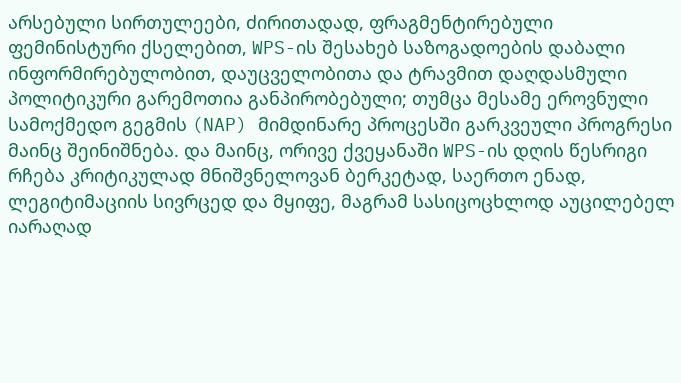არსებული სირთულეები, ძირითადად, ფრაგმენტირებული ფემინისტური ქსელებით, WPS-ის შესახებ საზოგადოების დაბალი ინფორმირებულობით, დაუცველობითა და ტრავმით დაღდასმული პოლიტიკური გარემოთია განპირობებული; თუმცა მესამე ეროვნული სამოქმედო გეგმის (NAP) მიმდინარე პროცესში გარკვეული პროგრესი მაინც შეინიშნება. და მაინც, ორივე ქვეყანაში WPS-ის დღის წესრიგი რჩება კრიტიკულად მნიშვნელოვან ბერკეტად, საერთო ენად, ლეგიტიმაციის სივრცედ და მყიფე, მაგრამ სასიცოცხლოდ აუცილებელ იარაღად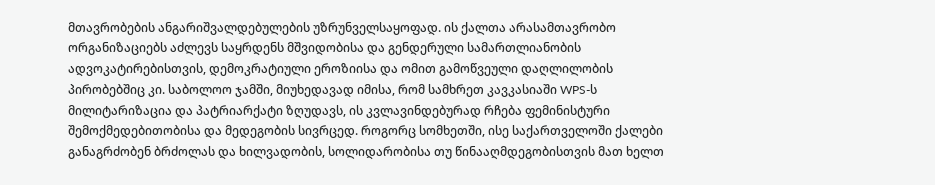მთავრობების ანგარიშვალდებულების უზრუნველსაყოფად. ის ქალთა არასამთავრობო ორგანიზაციებს აძლევს საყრდენს მშვიდობისა და გენდერული სამართლიანობის ადვოკატირებისთვის, დემოკრატიული ეროზიისა და ომით გამოწვეული დაღლილობის პირობებშიც კი. საბოლოო ჯამში, მიუხედავად იმისა, რომ სამხრეთ კავკასიაში WPS-ს მილიტარიზაცია და პატრიარქატი ზღუდავს, ის კვლავინდებურად რჩება ფემინისტური შემოქმედებითობისა და მედეგობის სივრცედ. როგორც სომხეთში, ისე საქართველოში ქალები განაგრძობენ ბრძოლას და ხილვადობის, სოლიდარობისა თუ წინააღმდეგობისთვის მათ ხელთ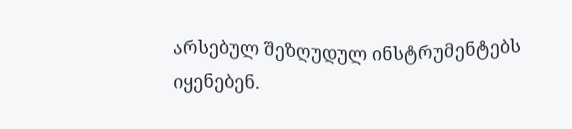არსებულ შეზღუდულ ინსტრუმენტებს იყენებენ.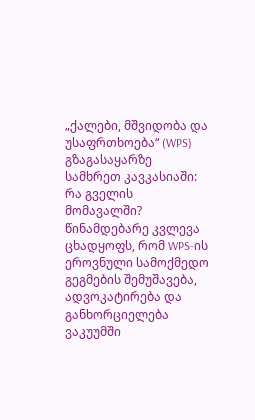„ქალები, მშვიდობა და უსაფრთხოება“ (WPS) გზაგასაყარზე სამხრეთ კავკასიაში: რა გველის მომავალში?
წინამდებარე კვლევა ცხადყოფს, რომ WPS-ის ეროვნული სამოქმედო გეგმების შემუშავება, ადვოკატირება და განხორციელება ვაკუუმში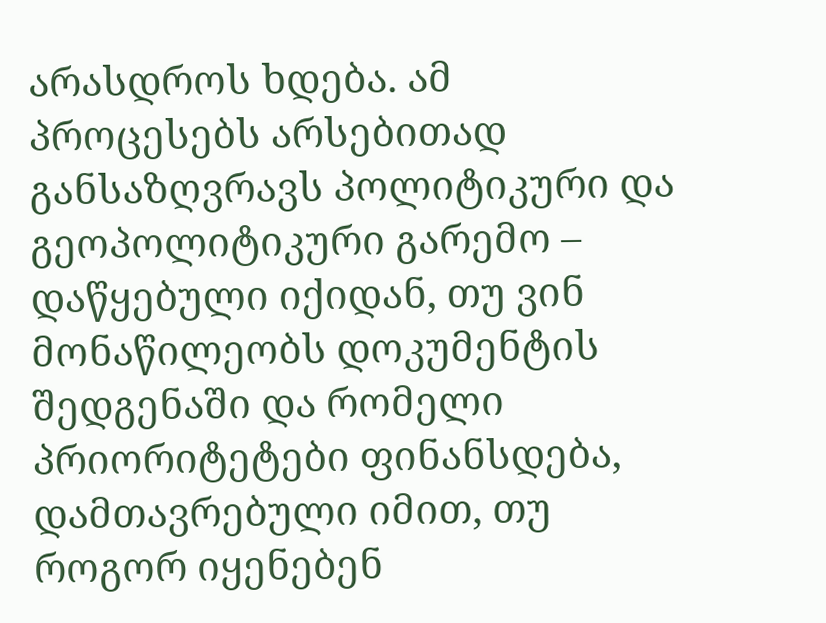არასდროს ხდება. ამ პროცესებს არსებითად განსაზღვრავს პოლიტიკური და გეოპოლიტიკური გარემო – დაწყებული იქიდან, თუ ვინ მონაწილეობს დოკუმენტის შედგენაში და რომელი პრიორიტეტები ფინანსდება, დამთავრებული იმით, თუ როგორ იყენებენ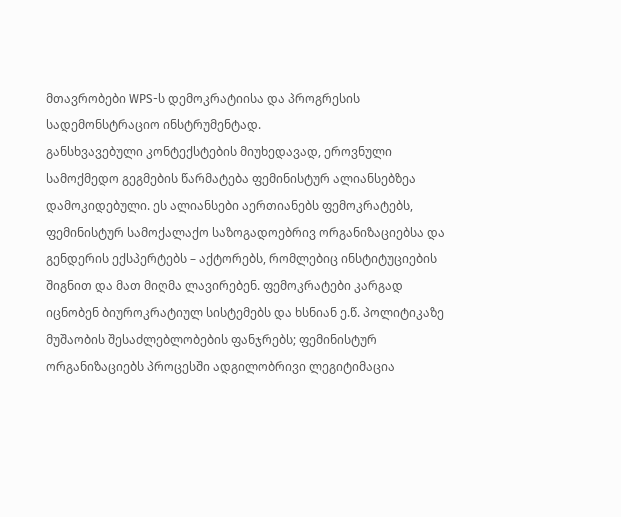მთავრობები WPS-ს დემოკრატიისა და პროგრესის სადემონსტრაციო ინსტრუმენტად.
განსხვავებული კონტექსტების მიუხედავად, ეროვნული სამოქმედო გეგმების წარმატება ფემინისტურ ალიანსებზეა დამოკიდებული. ეს ალიანსები აერთიანებს ფემოკრატებს, ფემინისტურ სამოქალაქო საზოგადოებრივ ორგანიზაციებსა და გენდერის ექსპერტებს – აქტორებს, რომლებიც ინსტიტუციების შიგნით და მათ მიღმა ლავირებენ. ფემოკრატები კარგად იცნობენ ბიუროკრატიულ სისტემებს და ხსნიან ე.წ. პოლიტიკაზე მუშაობის შესაძლებლობების ფანჯრებს; ფემინისტურ ორგანიზაციებს პროცესში ადგილობრივი ლეგიტიმაცია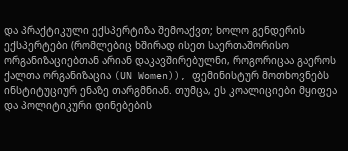და პრაქტიკული ექსპერტიზა შემოაქვთ; ხოლო გენდერის ექსპერტები (რომლებიც ხშირად ისეთ საერთაშორისო ორგანიზაციებთან არიან დაკავშირებულნი, როგორიცაა გაეროს ქალთა ორგანიზაცია (UN Women)), ფემინისტურ მოთხოვნებს ინსტიტუციურ ენაზე თარგმნიან. თუმცა, ეს კოალიციები მყიფეა და პოლიტიკური დინებების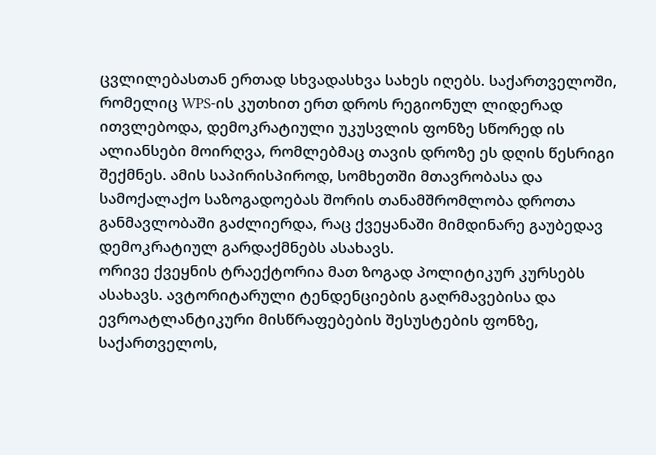ცვლილებასთან ერთად სხვადასხვა სახეს იღებს. საქართველოში, რომელიც WPS-ის კუთხით ერთ დროს რეგიონულ ლიდერად ითვლებოდა, დემოკრატიული უკუსვლის ფონზე სწორედ ის ალიანსები მოირღვა, რომლებმაც თავის დროზე ეს დღის წესრიგი შექმნეს. ამის საპირისპიროდ, სომხეთში მთავრობასა და სამოქალაქო საზოგადოებას შორის თანამშრომლობა დროთა განმავლობაში გაძლიერდა, რაც ქვეყანაში მიმდინარე გაუბედავ დემოკრატიულ გარდაქმნებს ასახავს.
ორივე ქვეყნის ტრაექტორია მათ ზოგად პოლიტიკურ კურსებს ასახავს. ავტორიტარული ტენდენციების გაღრმავებისა და ევროატლანტიკური მისწრაფებების შესუსტების ფონზე, საქართველოს,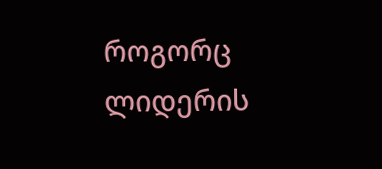როგორც ლიდერის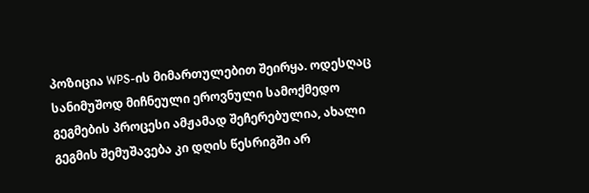პოზიცია WPS-ის მიმართულებით შეირყა. ოდესღაც სანიმუშოდ მიჩნეული ეროვნული სამოქმედო გეგმების პროცესი ამჟამად შეჩერებულია, ახალი გეგმის შემუშავება კი დღის წესრიგში არ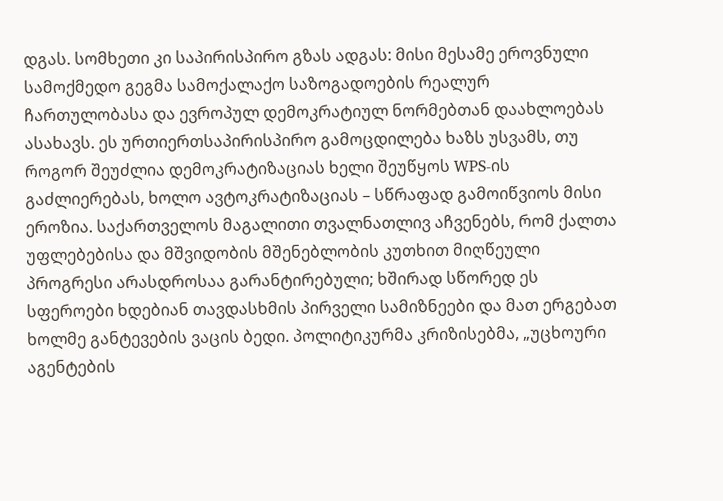დგას. სომხეთი კი საპირისპირო გზას ადგას: მისი მესამე ეროვნული სამოქმედო გეგმა სამოქალაქო საზოგადოების რეალურ ჩართულობასა და ევროპულ დემოკრატიულ ნორმებთან დაახლოებას ასახავს. ეს ურთიერთსაპირისპირო გამოცდილება ხაზს უსვამს, თუ როგორ შეუძლია დემოკრატიზაციას ხელი შეუწყოს WPS-ის გაძლიერებას, ხოლო ავტოკრატიზაციას – სწრაფად გამოიწვიოს მისი ეროზია. საქართველოს მაგალითი თვალნათლივ აჩვენებს, რომ ქალთა უფლებებისა და მშვიდობის მშენებლობის კუთხით მიღწეული პროგრესი არასდროსაა გარანტირებული; ხშირად სწორედ ეს სფეროები ხდებიან თავდასხმის პირველი სამიზნეები და მათ ერგებათ ხოლმე განტევების ვაცის ბედი. პოლიტიკურმა კრიზისებმა, „უცხოური აგენტების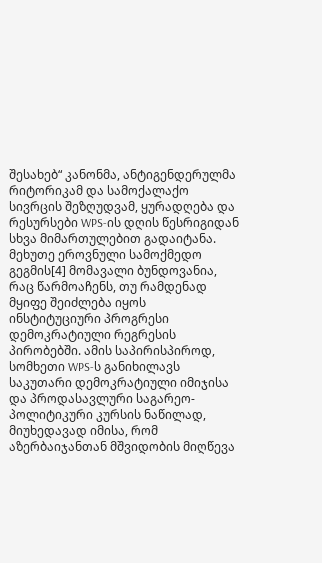შესახებ“ კანონმა, ანტიგენდერულმა რიტორიკამ და სამოქალაქო სივრცის შეზღუდვამ, ყურადღება და რესურსები WPS-ის დღის წესრიგიდან სხვა მიმართულებით გადაიტანა. მეხუთე ეროვნული სამოქმედო გეგმის[4] მომავალი ბუნდოვანია, რაც წარმოაჩენს, თუ რამდენად მყიფე შეიძლება იყოს ინსტიტუციური პროგრესი დემოკრატიული რეგრესის პირობებში. ამის საპირისპიროდ, სომხეთი WPS-ს განიხილავს საკუთარი დემოკრატიული იმიჯისა და პროდასავლური საგარეო-პოლიტიკური კურსის ნაწილად, მიუხედავად იმისა, რომ აზერბაიჯანთან მშვიდობის მიღწევა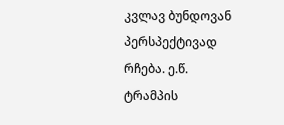კვლავ ბუნდოვან პერსპექტივად რჩება. ე.წ. ტრამპის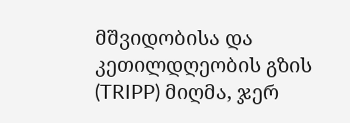მშვიდობისა და კეთილდღეობის გზის (TRIPP) მიღმა, ჯერ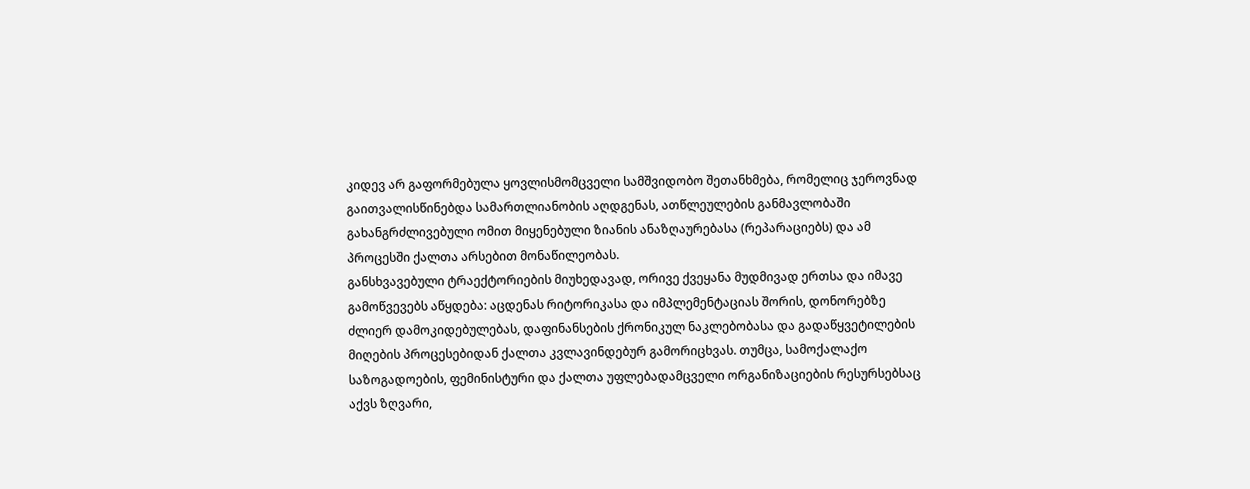კიდევ არ გაფორმებულა ყოვლისმომცველი სამშვიდობო შეთანხმება, რომელიც ჯეროვნად გაითვალისწინებდა სამართლიანობის აღდგენას, ათწლეულების განმავლობაში გახანგრძლივებული ომით მიყენებული ზიანის ანაზღაურებასა (რეპარაციებს) და ამ პროცესში ქალთა არსებით მონაწილეობას.
განსხვავებული ტრაექტორიების მიუხედავად, ორივე ქვეყანა მუდმივად ერთსა და იმავე გამოწვევებს აწყდება: აცდენას რიტორიკასა და იმპლემენტაციას შორის, დონორებზე ძლიერ დამოკიდებულებას, დაფინანსების ქრონიკულ ნაკლებობასა და გადაწყვეტილების მიღების პროცესებიდან ქალთა კვლავინდებურ გამორიცხვას. თუმცა, სამოქალაქო საზოგადოების, ფემინისტური და ქალთა უფლებადამცველი ორგანიზაციების რესურსებსაც აქვს ზღვარი,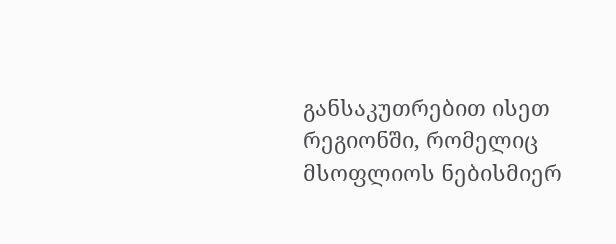განსაკუთრებით ისეთ რეგიონში, რომელიც მსოფლიოს ნებისმიერ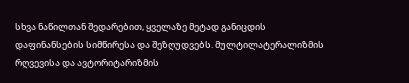სხვა ნაწილთან შედარებით, ყველაზე მეტად განიცდის დაფინანსების სიმწირესა და შეზღუდვებს. მულტილატერალიზმის რღვევისა და ავტორიტარიზმის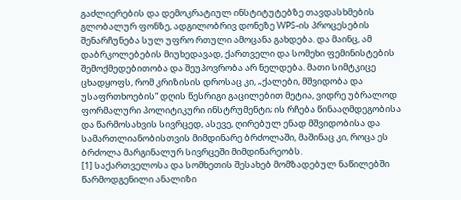გაძლიერების და დემოკრატიულ ინსტიტუტებზე თავდასხმების გლობალურ ფონზე, ადგილობრივ დონეზე WPS-ის პროცესების შენარჩუნება სულ უფრო რთული ამოცანა გახდება. და მაინც, ამ დაბრკოლებების მიუხედავად, ქართველი და სომეხი ფემინისტების შემოქმედებითობა და შეუპოვრობა არ ნელდება. მათი სიმტკიცე ცხადყოფს, რომ კრიზისის დროსაც კი, „ქალები, მშვიდობა და უსაფრთხოების“ დღის წესრიგი გაცილებით მეტია, ვიდრე უბრალოდ ფორმალური პოლიტიკური ინსტრუმენტი; ის რჩება წინააღმდეგობისა და წარმოსახვის სივრცედ, ასევე, ღირებულ ენად მშვიდობისა და სამართლიანობისთვის მიმდინარე ბრძოლაში, მაშინაც კი, როცა ეს ბრძოლა მარგინალურ სივრცეში მიმდინარეობს.
[1] საქართველოსა და სომხეთის შესახებ მომზადებულ ნაწილებში წარმოდგენილი ანალიზი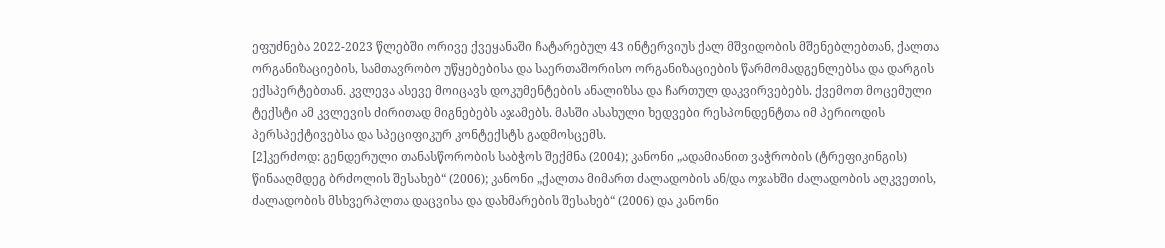ეფუძნება 2022-2023 წლებში ორივე ქვეყანაში ჩატარებულ 43 ინტერვიუს ქალ მშვიდობის მშენებლებთან, ქალთა ორგანიზაციების, სამთავრობო უწყებებისა და საერთაშორისო ორგანიზაციების წარმომადგენლებსა და დარგის ექსპერტებთან. კვლევა ასევე მოიცავს დოკუმენტების ანალიზსა და ჩართულ დაკვირვებებს. ქვემოთ მოცემული ტექსტი ამ კვლევის ძირითად მიგნებებს აჯამებს. მასში ასახული ხედვები რესპონდენტთა იმ პერიოდის პერსპექტივებსა და სპეციფიკურ კონტექსტს გადმოსცემს.
[2]კერძოდ: გენდერული თანასწორობის საბჭოს შექმნა (2004); კანონი „ადამიანით ვაჭრობის (ტრეფიკინგის) წინააღმდეგ ბრძოლის შესახებ“ (2006); კანონი „ქალთა მიმართ ძალადობის ან/და ოჯახში ძალადობის აღკვეთის, ძალადობის მსხვერპლთა დაცვისა და დახმარების შესახებ“ (2006) და კანონი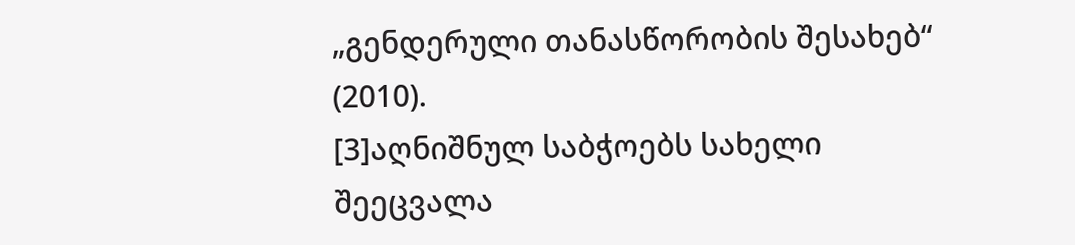„გენდერული თანასწორობის შესახებ“ (2010).
[3]აღნიშნულ საბჭოებს სახელი შეეცვალა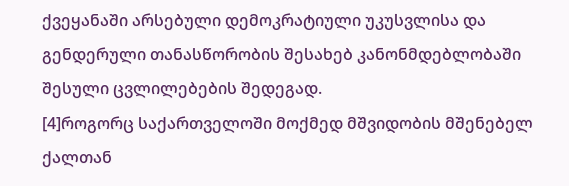ქვეყანაში არსებული დემოკრატიული უკუსვლისა და გენდერული თანასწორობის შესახებ კანონმდებლობაში შესული ცვლილებების შედეგად.
[4]როგორც საქართველოში მოქმედ მშვიდობის მშენებელ ქალთან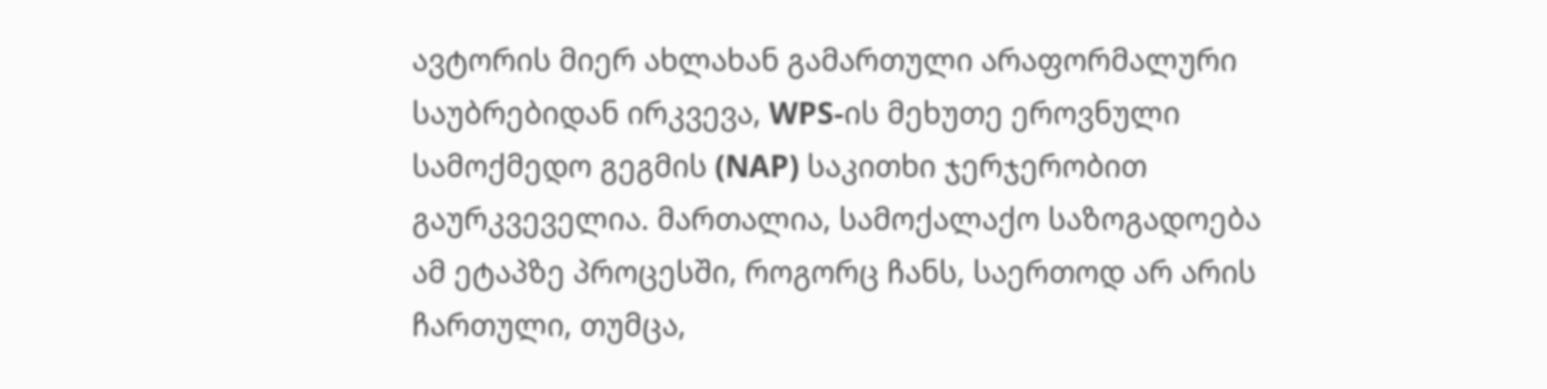ავტორის მიერ ახლახან გამართული არაფორმალური საუბრებიდან ირკვევა, WPS-ის მეხუთე ეროვნული სამოქმედო გეგმის (NAP) საკითხი ჯერჯერობით გაურკვეველია. მართალია, სამოქალაქო საზოგადოება ამ ეტაპზე პროცესში, როგორც ჩანს, საერთოდ არ არის ჩართული, თუმცა,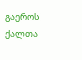გაეროს ქალთა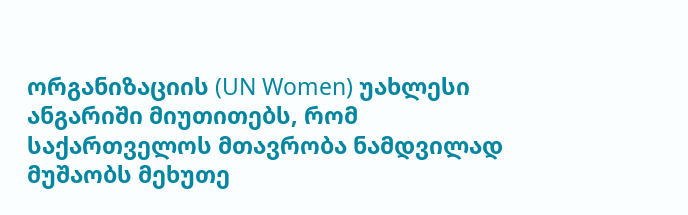ორგანიზაციის (UN Women) უახლესი ანგარიში მიუთითებს, რომ საქართველოს მთავრობა ნამდვილად მუშაობს მეხუთე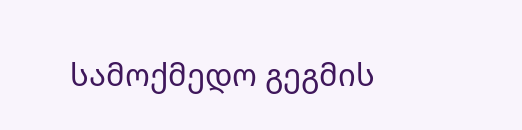სამოქმედო გეგმის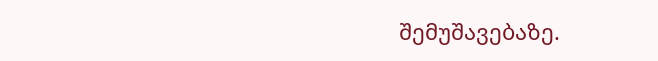შემუშავებაზე.